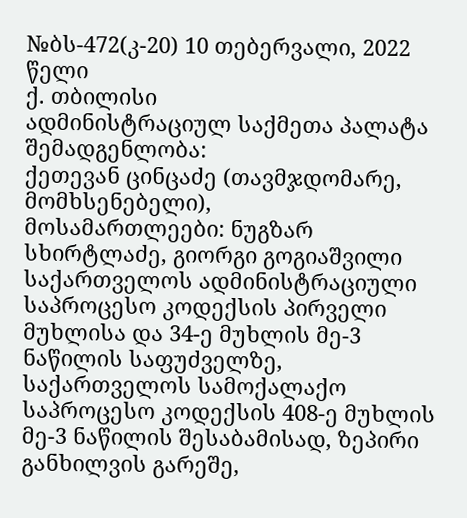№ბს-472(კ-20) 10 თებერვალი, 2022 წელი
ქ. თბილისი
ადმინისტრაციულ საქმეთა პალატა
შემადგენლობა:
ქეთევან ცინცაძე (თავმჯდომარე, მომხსენებელი),
მოსამართლეები: ნუგზარ სხირტლაძე, გიორგი გოგიაშვილი
საქართველოს ადმინისტრაციული საპროცესო კოდექსის პირველი მუხლისა და 34-ე მუხლის მე-3 ნაწილის საფუძველზე, საქართველოს სამოქალაქო საპროცესო კოდექსის 408-ე მუხლის მე-3 ნაწილის შესაბამისად, ზეპირი განხილვის გარეშე,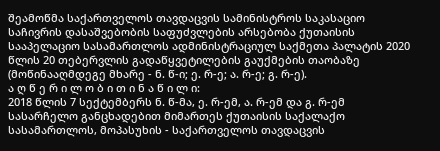შეამოწმა საქართველოს თავდაცვის სამინისტროს საკასაციო საჩივრის დასაშვებობის საფუძვლების არსებობა ქუთაისის სააპელაციო სასამართლოს ადმინისტრაციულ საქმეთა პალატის 2020 წლის 20 თებერვლის გადაწყვეტილების გაუქმების თაობაზე (მოწინააღმდეგე მხარე - ნ. წ-ი; ე. რ-ე; ა. რ-ე; გ. რ-ე).
ა ღ წ ე რ ი ლ ო ბ ი თ ი ნ ა წ ი ლ ი:
2018 წლის 7 სექტემბერს ნ. წ-მა, ე. რ-ემ, ა. რ-ემ და გ. რ-ემ სასარჩელო განცხადებით მიმართეს ქუთაისის საქალაქო სასამართლოს, მოპასუხის - საქართველოს თავდაცვის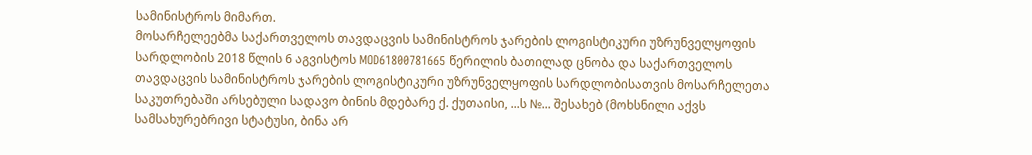სამინისტროს მიმართ.
მოსარჩელეებმა საქართველოს თავდაცვის სამინისტროს ჯარების ლოგისტიკური უზრუნველყოფის სარდლობის 2018 წლის 6 აგვისტოს MOD61800781665 წერილის ბათილად ცნობა და საქართველოს თავდაცვის სამინისტროს ჯარების ლოგისტიკური უზრუნველყოფის სარდლობისათვის მოსარჩელეთა საკუთრებაში არსებული სადავო ბინის მდებარე ქ. ქუთაისი, ...ს №... შესახებ (მოხსნილი აქვს სამსახურებრივი სტატუსი, ბინა არ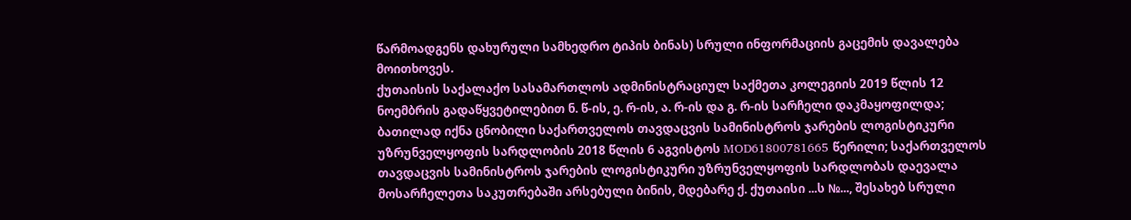წარმოადგენს დახურული სამხედრო ტიპის ბინას) სრული ინფორმაციის გაცემის დავალება მოითხოვეს.
ქუთაისის საქალაქო სასამართლოს ადმინისტრაციულ საქმეთა კოლეგიის 2019 წლის 12 ნოემბრის გადაწყვეტილებით ნ. წ-ის, ე. რ-ის, ა. რ-ის და გ. რ-ის სარჩელი დაკმაყოფილდა; ბათილად იქნა ცნობილი საქართველოს თავდაცვის სამინისტროს ჯარების ლოგისტიკური უზრუნველყოფის სარდლობის 2018 წლის 6 აგვისტოს MOD61800781665 წერილი; საქართველოს თავდაცვის სამინისტროს ჯარების ლოგისტიკური უზრუნველყოფის სარდლობას დაევალა მოსარჩელეთა საკუთრებაში არსებული ბინის, მდებარე ქ. ქუთაისი ...ს №..., შესახებ სრული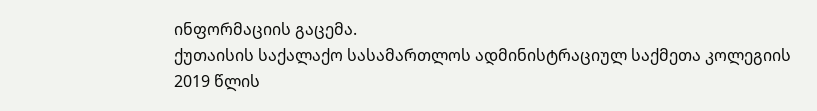ინფორმაციის გაცემა.
ქუთაისის საქალაქო სასამართლოს ადმინისტრაციულ საქმეთა კოლეგიის 2019 წლის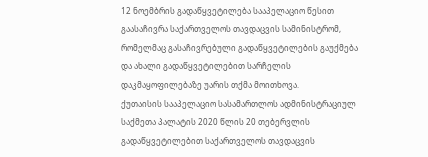12 ნოემბრის გადაწყვეტილება სააპელაციო წესით გაასაჩივრა საქართველოს თავდაცვის სამინისტრომ, რომელმაც გასაჩივრებული გადაწყვეტილების გაუქმება და ახალი გადაწყვეტილებით სარჩელის დაკმაყოფილებაზე უარის თქმა მოითხოვა.
ქუთაისის სააპელაციო სასამართლოს ადმინისტრაციულ საქმეთა პალატის 2020 წლის 20 თებერვლის გადაწყვეტილებით საქართველოს თავდაცვის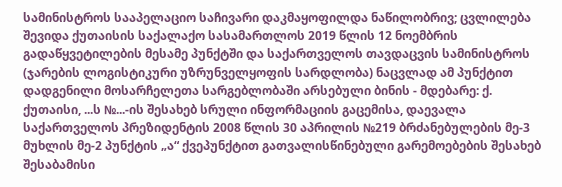სამინისტროს სააპელაციო საჩივარი დაკმაყოფილდა ნაწილობრივ; ცვლილება შევიდა ქუთაისის საქალაქო სასამართლოს 2019 წლის 12 ნოემბრის გადაწყვეტილების მესამე პუნქტში და საქართველოს თავდაცვის სამინისტროს (ჯარების ლოგისტიკური უზრუნველყოფის სარდლობა) ნაცვლად ამ პუნქტით დადგენილი მოსარჩელეთა სარგებლობაში არსებული ბინის - მდებარე: ქ. ქუთაისი, ...ს №...-ის შესახებ სრული ინფორმაციის გაცემისა, დაევალა საქართველოს პრეზიდენტის 2008 წლის 30 აპრილის №219 ბრძანებულების მე-3 მუხლის მე-2 პუნქტის „ა“ ქვეპუნქტით გათვალისწინებული გარემოებების შესახებ შესაბამისი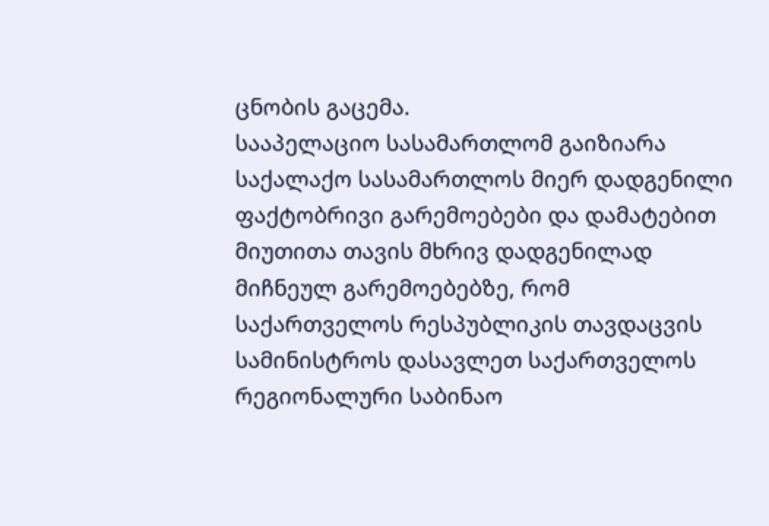ცნობის გაცემა.
სააპელაციო სასამართლომ გაიზიარა საქალაქო სასამართლოს მიერ დადგენილი ფაქტობრივი გარემოებები და დამატებით მიუთითა თავის მხრივ დადგენილად მიჩნეულ გარემოებებზე, რომ საქართველოს რესპუბლიკის თავდაცვის სამინისტროს დასავლეთ საქართველოს რეგიონალური საბინაო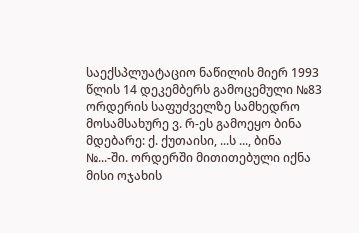საექსპლუატაციო ნაწილის მიერ 1993 წლის 14 დეკემბერს გამოცემული №83 ორდერის საფუძველზე სამხედრო მოსამსახურე ვ. რ-ეს გამოეყო ბინა მდებარე: ქ. ქუთაისი, ...ს ..., ბინა №...-ში. ორდერში მითითებული იქნა მისი ოჯახის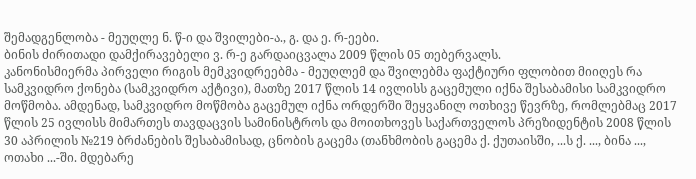შემადგენლობა - მეუღლე ნ. წ-ი და შვილები-ა., გ. და ე. რ-ეები.
ბინის ძირითადი დამქირავებელი ვ. რ-ე გარდაიცვალა 2009 წლის 05 თებერვალს.
კანონისმიერმა პირველი რიგის მემკვიდრეებმა - მეუღლემ და შვილებმა ფაქტიური ფლობით მიიღეს რა სამკვიდრო ქონება (სამკვიდრო აქტივი), მათზე 2017 წლის 14 ივლისს გაცემული იქნა შესაბამისი სამკვიდრო მოწმობა. ამდენად, სამკვიდრო მოწმობა გაცემულ იქნა ორდერში შეყვანილ ოთხივე წევრზე, რომლებმაც 2017 წლის 25 ივლისს მიმართეს თავდაცვის სამინისტროს და მოითხოვეს საქართველოს პრეზიდენტის 2008 წლის 30 აპრილის №219 ბრძანების შესაბამისად, ცნობის გაცემა (თანხმობის გაცემა ქ. ქუთაისში, ...ს ქ. ..., ბინა ..., ოთახი ...-ში. მდებარე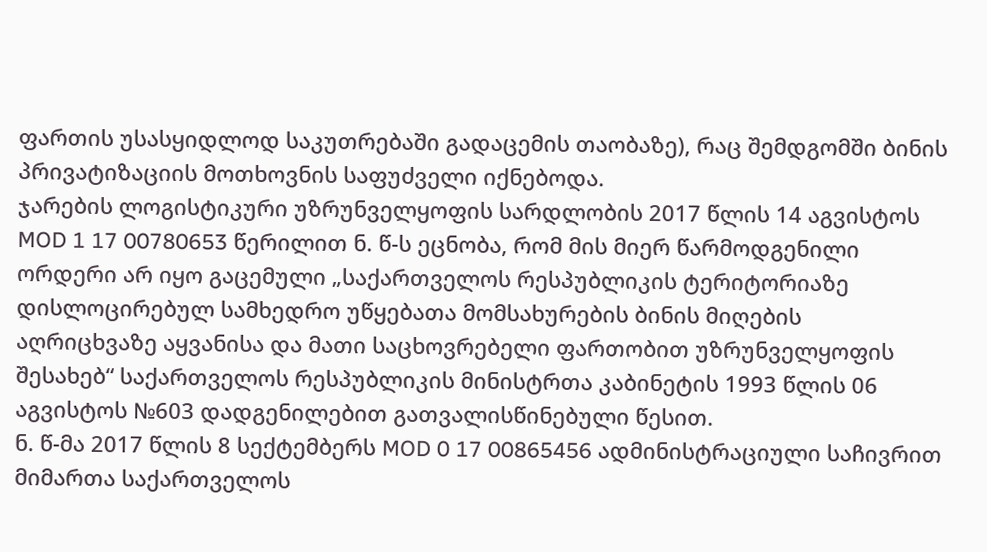ფართის უსასყიდლოდ საკუთრებაში გადაცემის თაობაზე), რაც შემდგომში ბინის პრივატიზაციის მოთხოვნის საფუძველი იქნებოდა.
ჯარების ლოგისტიკური უზრუნველყოფის სარდლობის 2017 წლის 14 აგვისტოს MOD 1 17 00780653 წერილით ნ. წ-ს ეცნობა, რომ მის მიერ წარმოდგენილი ორდერი არ იყო გაცემული „საქართველოს რესპუბლიკის ტერიტორიაზე დისლოცირებულ სამხედრო უწყებათა მომსახურების ბინის მიღების აღრიცხვაზე აყვანისა და მათი საცხოვრებელი ფართობით უზრუნველყოფის შესახებ“ საქართველოს რესპუბლიკის მინისტრთა კაბინეტის 1993 წლის 06 აგვისტოს №603 დადგენილებით გათვალისწინებული წესით.
ნ. წ-მა 2017 წლის 8 სექტემბერს MOD 0 17 00865456 ადმინისტრაციული საჩივრით მიმართა საქართველოს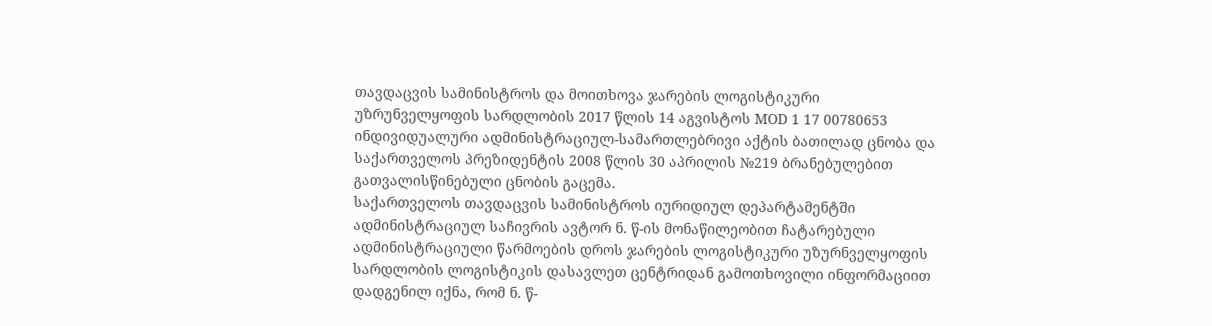თავდაცვის სამინისტროს და მოითხოვა ჯარების ლოგისტიკური უზრუნველყოფის სარდლობის 2017 წლის 14 აგვისტოს MOD 1 17 00780653 ინდივიდუალური ადმინისტრაციულ-სამართლებრივი აქტის ბათილად ცნობა და საქართველოს პრეზიდენტის 2008 წლის 30 აპრილის №219 ბრანებულებით გათვალისწინებული ცნობის გაცემა.
საქართველოს თავდაცვის სამინისტროს იურიდიულ დეპარტამენტში ადმინისტრაციულ საჩივრის ავტორ ნ. წ-ის მონაწილეობით ჩატარებული ადმინისტრაციული წარმოების დროს ჯარების ლოგისტიკური უზურნველყოფის სარდლობის ლოგისტიკის დასავლეთ ცენტრიდან გამოთხოვილი ინფორმაციით დადგენილ იქნა, რომ ნ. წ-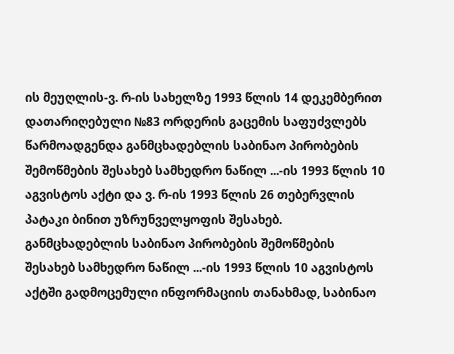ის მეუღლის-ვ. რ-ის სახელზე 1993 წლის 14 დეკემბერით დათარიღებული №83 ორდერის გაცემის საფუძვლებს წარმოადგენდა განმცხადებლის საბინაო პირობების შემოწმების შესახებ სამხედრო ნაწილ ...-ის 1993 წლის 10 აგვისტოს აქტი და ვ. რ-ის 1993 წლის 26 თებერვლის პატაკი ბინით უზრუნველყოფის შესახებ.
განმცხადებლის საბინაო პირობების შემოწმების შესახებ სამხედრო ნაწილ ...-ის 1993 წლის 10 აგვისტოს აქტში გადმოცემული ინფორმაციის თანახმად, საბინაო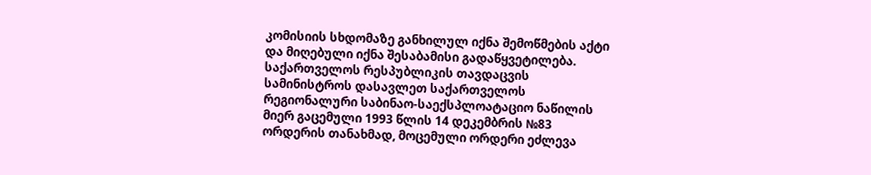კომისიის სხდომაზე განხილულ იქნა შემოწმების აქტი და მიღებული იქნა შესაბამისი გადაწყვეტილება.
საქართველოს რესპუბლიკის თავდაცვის სამინისტროს დასავლეთ საქართველოს რეგიონალური საბინაო-საექსპლოატაციო ნაწილის მიერ გაცემული 1993 წლის 14 დეკემბრის №83 ორდერის თანახმად, მოცემული ორდერი ეძლევა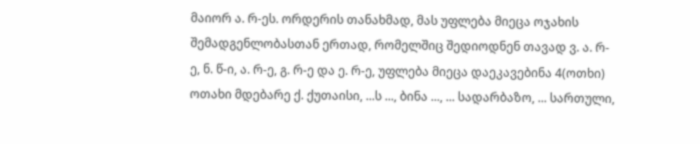მაიორ ა. რ-ეს. ორდერის თანახმად, მას უფლება მიეცა ოჯახის შემადგენლობასთან ერთად, რომელშიც შედიოდნენ თავად ვ. ა. რ-ე, ნ. წ-ი, ა. რ-ე, გ. რ-ე და ე. რ-ე, უფლება მიეცა დაეკავებინა 4(ოთხი) ოთახი მდებარე ქ. ქუთაისი, ...ს ..., ბინა ..., ... სადარბაზო, ... სართული,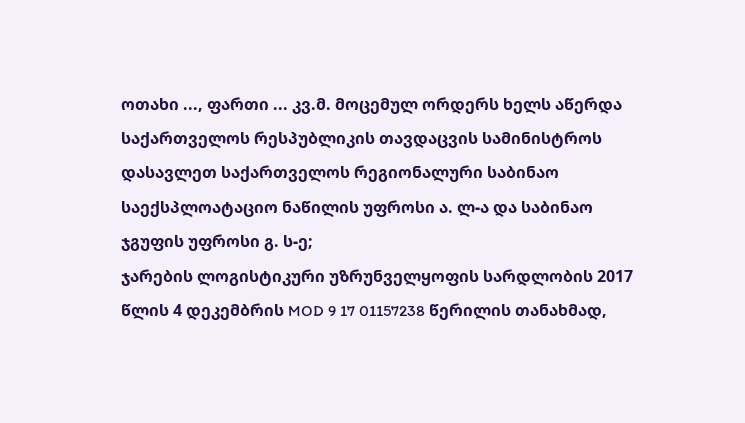ოთახი ..., ფართი ... კვ.მ. მოცემულ ორდერს ხელს აწერდა საქართველოს რესპუბლიკის თავდაცვის სამინისტროს დასავლეთ საქართველოს რეგიონალური საბინაო საექსპლოატაციო ნაწილის უფროსი ა. ლ-ა და საბინაო ჯგუფის უფროსი გ. ს-ე;
ჯარების ლოგისტიკური უზრუნველყოფის სარდლობის 2017 წლის 4 დეკემბრის MOD 9 17 01157238 წერილის თანახმად,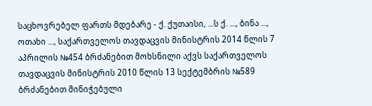საცხოვრებელ ფართს მდებარე - ქ. ქუთაისი, ...ს ქ. ..., ბინა ..., ოთახი ..., საქართველოს თავდაცვის მინისტრის 2014 წლის 7 აპრილის №454 ბრძანებით მოხსნილი აქვს საქართველოს თავდაცვის მინისტრის 2010 წლის 13 სექტემბრის №589 ბრძანებით მინიჭებული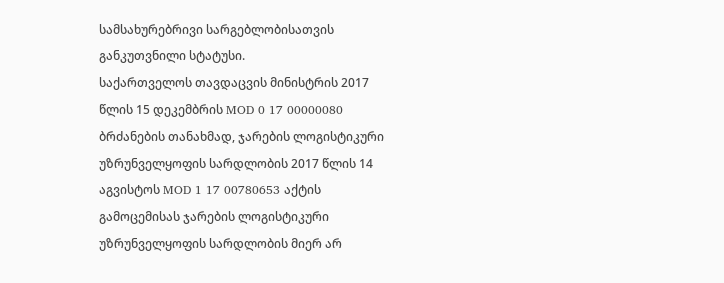სამსახურებრივი სარგებლობისათვის განკუთვნილი სტატუსი.
საქართველოს თავდაცვის მინისტრის 2017 წლის 15 დეკემბრის MOD 0 17 00000080 ბრძანების თანახმად, ჯარების ლოგისტიკური უზრუნველყოფის სარდლობის 2017 წლის 14 აგვისტოს MOD 1 17 00780653 აქტის გამოცემისას ჯარების ლოგისტიკური უზრუნველყოფის სარდლობის მიერ არ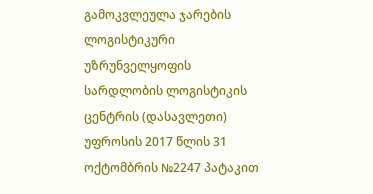გამოკვლეულა ჯარების ლოგისტიკური უზრუნველყოფის სარდლობის ლოგისტიკის ცენტრის (დასავლეთი) უფროსის 2017 წლის 31 ოქტომბრის №2247 პატაკით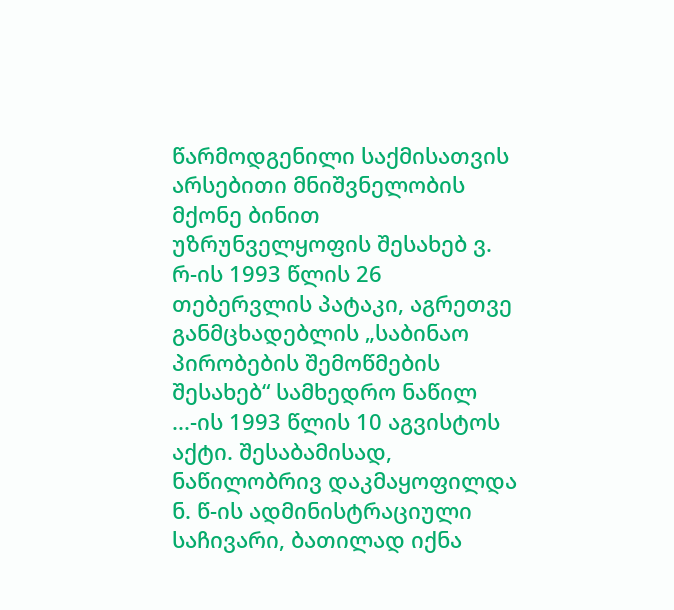წარმოდგენილი საქმისათვის არსებითი მნიშვნელობის მქონე ბინით უზრუნველყოფის შესახებ ვ. რ-ის 1993 წლის 26 თებერვლის პატაკი, აგრეთვე განმცხადებლის „საბინაო პირობების შემოწმების შესახებ“ სამხედრო ნაწილ ...-ის 1993 წლის 10 აგვისტოს აქტი. შესაბამისად, ნაწილობრივ დაკმაყოფილდა ნ. წ-ის ადმინისტრაციული საჩივარი, ბათილად იქნა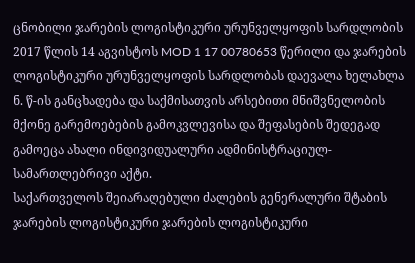ცნობილი ჯარების ლოგისტიკური ურუნველყოფის სარდლობის 2017 წლის 14 აგვისტოს MOD 1 17 00780653 წერილი და ჯარების ლოგისტიკური ურუნველყოფის სარდლობას დაევალა ხელახლა ნ. წ-ის განცხადება და საქმისათვის არსებითი მნიშვნელობის მქონე გარემოებების გამოკვლევისა და შეფასების შედეგად გამოეცა ახალი ინდივიდუალური ადმინისტრაციულ-სამართლებრივი აქტი.
საქართველოს შეიარაღებული ძალების გენერალური შტაბის ჯარების ლოგისტიკური ჯარების ლოგისტიკური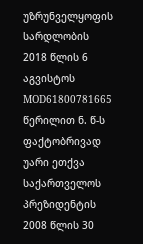უზრუნველყოფის სარდლობის 2018 წლის 6 აგვისტოს MOD61800781665 წერილით ნ. წ-ს ფაქტობრივად უარი ეთქვა საქართველოს პრეზიდენტის 2008 წლის 30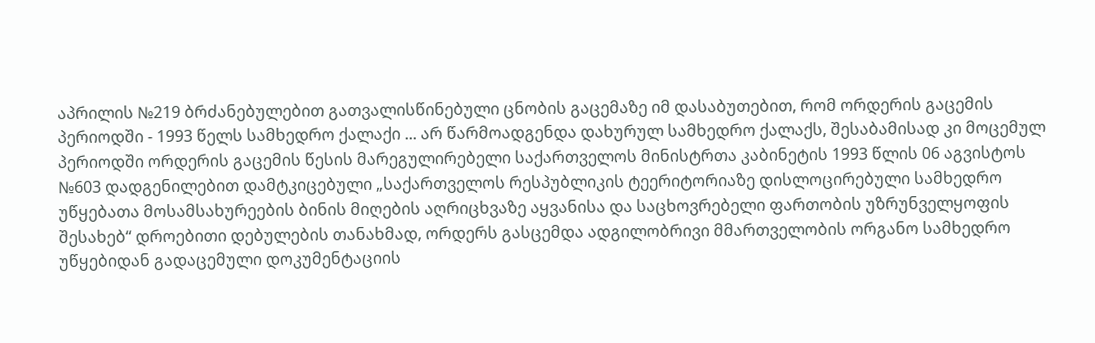აპრილის №219 ბრძანებულებით გათვალისწინებული ცნობის გაცემაზე იმ დასაბუთებით, რომ ორდერის გაცემის პერიოდში - 1993 წელს სამხედრო ქალაქი ... არ წარმოადგენდა დახურულ სამხედრო ქალაქს, შესაბამისად კი მოცემულ პერიოდში ორდერის გაცემის წესის მარეგულირებელი საქართველოს მინისტრთა კაბინეტის 1993 წლის 06 აგვისტოს №603 დადგენილებით დამტკიცებული „საქართველოს რესპუბლიკის ტეერიტორიაზე დისლოცირებული სამხედრო უწყებათა მოსამსახურეების ბინის მიღების აღრიცხვაზე აყვანისა და საცხოვრებელი ფართობის უზრუნველყოფის შესახებ“ დროებითი დებულების თანახმად, ორდერს გასცემდა ადგილობრივი მმართველობის ორგანო სამხედრო უწყებიდან გადაცემული დოკუმენტაციის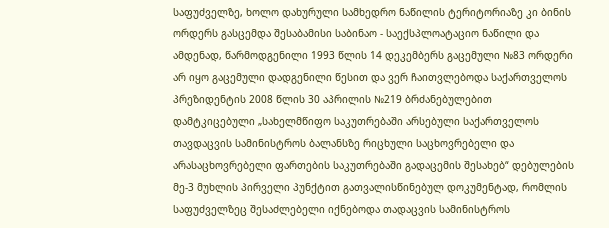საფუძველზე, ხოლო დახურული სამხედრო ნაწილის ტერიტორიაზე კი ბინის ორდერს გასცემდა შესაბამისი საბინაო - საექსპლოატაციო ნაწილი და ამდენად, წარმოდგენილი 1993 წლის 14 დეკემბერს გაცემული №83 ორდერი არ იყო გაცემული დადგენილი წესით და ვერ ჩაითვლებოდა საქართველოს პრეზიდენტის 2008 წლის 30 აპრილის №219 ბრძანებულებით დამტკიცებული „სახელმწიფო საკუთრებაში არსებული საქართველოს თავდაცვის სამინისტროს ბალანსზე რიცხული საცხოვრებელი და არასაცხოვრებელი ფართების საკუთრებაში გადაცემის შესახებ“ დებულების მე-3 მუხლის პირველი პუნქტით გათვალისწინებულ დოკუმენტად, რომლის საფუძველზეც შესაძლებელი იქნებოდა თადაცვის სამინისტროს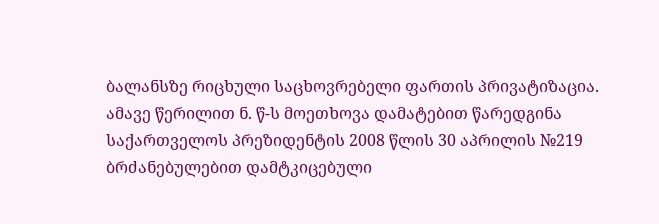ბალანსზე რიცხული საცხოვრებელი ფართის პრივატიზაცია. ამავე წერილით ნ. წ-ს მოეთხოვა დამატებით წარედგინა საქართველოს პრეზიდენტის 2008 წლის 30 აპრილის №219 ბრძანებულებით დამტკიცებული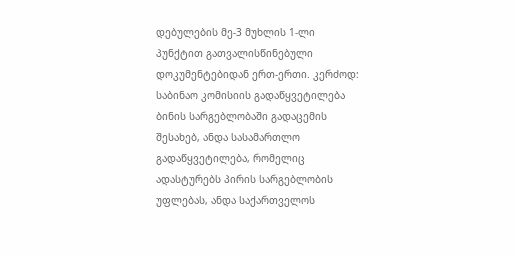დებულების მე-3 მუხლის 1-ლი პუნქტით გათვალისწინებული დოკუმენტებიდან ერთ-ერთი. კერძოდ: საბინაო კომისიის გადაწყვეტილება ბინის სარგებლობაში გადაცემის შესახებ, ანდა სასამართლო გადაწყვეტილება, რომელიც ადასტურებს პირის სარგებლობის უფლებას, ანდა საქართველოს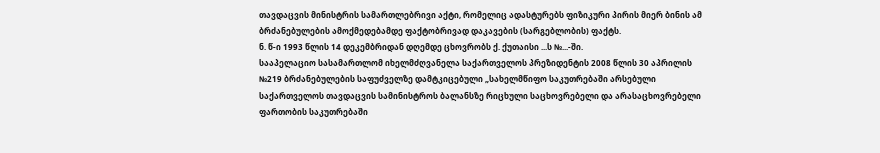თავდაცვის მინისტრის სამართლებრივი აქტი, რომელიც ადასტურებს ფიზიკური პირის მიერ ბინის ამ ბრძანებულების ამოქმედებამდე ფაქტობრივად დაკავების (სარგებლობის) ფაქტს.
ნ. წ-ი 1993 წლის 14 დეკემბრიდან დღემდე ცხოვრობს ქ. ქუთაისი ...ს №...-ში.
სააპელაციო სასამართლომ იხელმძღვანელა საქართველოს პრეზიდენტის 2008 წლის 30 აპრილის №219 ბრძანებულების საფუძველზე დამტკიცებული „სახელმწიფო საკუთრებაში არსებული საქართველოს თავდაცვის სამინისტროს ბალანსზე რიცხული საცხოვრებელი და არასაცხოვრებელი ფართობის საკუთრებაში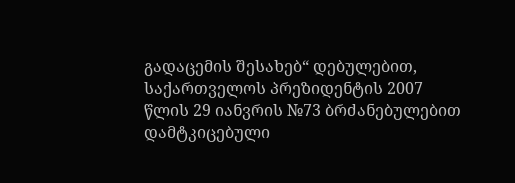გადაცემის შესახებ“ დებულებით, საქართველოს პრეზიდენტის 2007 წლის 29 იანვრის №73 ბრძანებულებით დამტკიცებული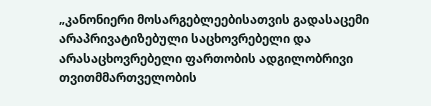„კანონიერი მოსარგებლეებისათვის გადასაცემი არაპრივატიზებული საცხოვრებელი და არასაცხოვრებელი ფართობის ადგილობრივი თვითმმართველობის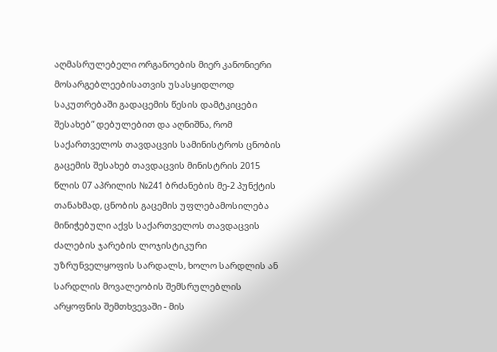აღმასრულებელი ორგანოების მიერ კანონიერი მოსარგებლეებისათვის უსასყიდლოდ საკუთრებაში გადაცემის წესის დამტკიცები შესახებ“ დებულებით და აღნიშნა, რომ საქართველოს თავდაცვის სამინისტროს ცნობის გაცემის შესახებ თავდაცვის მინისტრის 2015 წლის 07 აპრილის №241 ბრძანების მე-2 პუნქტის თანახმად, ცნობის გაცემის უფლებამოსილება მინიჭებული აქვს საქართველოს თავდაცვის ძალების ჯარების ლოჯისტიკური უზრუნველყოფის სარდალს, ხოლო სარდლის ან სარდლის მოვალეობის შემსრულებლის არყოფნის შემთხვევაში - მის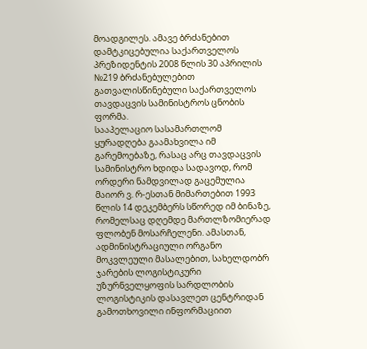მოადგილეს. ამავე ბრძანებით დამტკიცებულია საქართველოს პრეზიდენტის 2008 წლის 30 აპრილის №219 ბრძანებულებით გათვალისწინებული საქართველოს თავდაცვის სამინისტროს ცნობის ფორმა.
სააპელაციო სასამართლომ ყურადღება გაამახვილა იმ გარემოებაზე, რასაც არც თავდაცვის სამინისტრო ხდიდა სადავოდ, რომ ორდერი ნამდვილად გაცემულია მაიორ ვ. რ-ესთან მიმართებით 1993 წლის 14 დეკემბერს სწორედ იმ ბინაზე, რომელსაც დღემდე მართლზომიერად ფლობენ მოსარჩელენი. ამასთან, ადმინისტრაციული ორგანო მოკვლეული მასალებით, სახელდობრ ჯარების ლოგისტიკური უზურნველყოფის სარდლობის ლოგისტიკის დასავლეთ ცენტრიდან გამოთხოვილი ინფორმაციით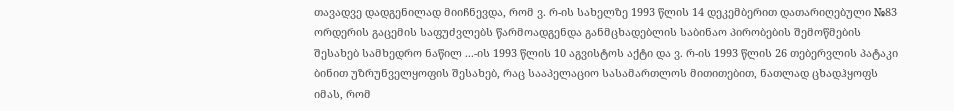თავადვე დადგენილად მიიჩნევდა, რომ ვ. რ-ის სახელზე 1993 წლის 14 დეკემბერით დათარიღებული №83 ორდერის გაცემის საფუძვლებს წარმოადგენდა განმცხადებლის საბინაო პირობების შემოწმების შესახებ სამხედრო ნაწილ ...-ის 1993 წლის 10 აგვისტოს აქტი და ვ. რ-ის 1993 წლის 26 თებერვლის პატაკი ბინით უზრუნველყოფის შესახებ, რაც სააპელაციო სასამართლოს მითითებით, ნათლად ცხადჰყოფს იმას, რომ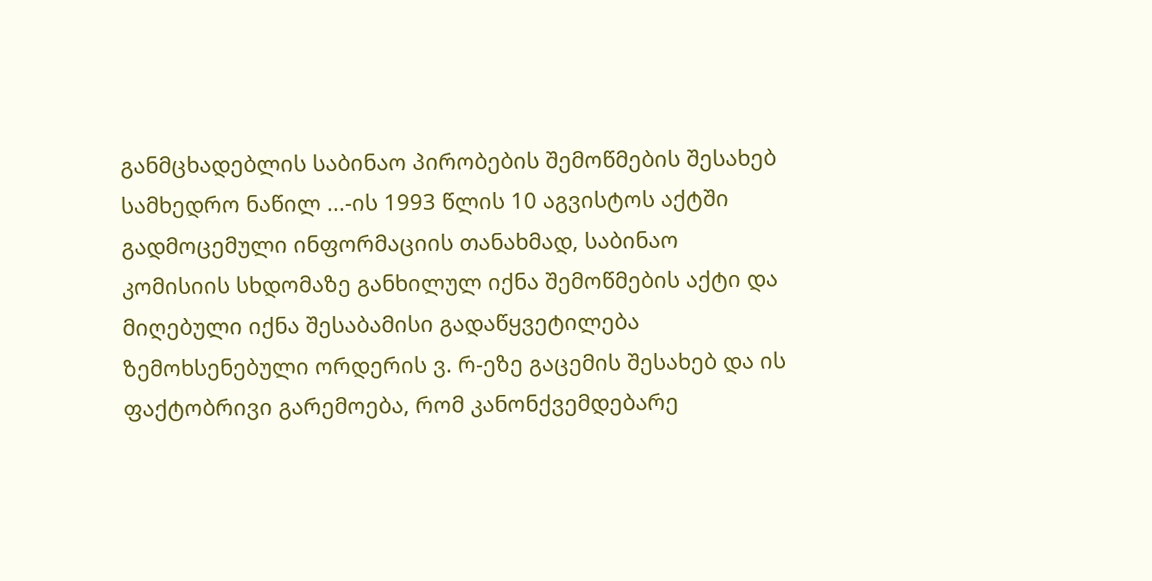განმცხადებლის საბინაო პირობების შემოწმების შესახებ სამხედრო ნაწილ ...-ის 1993 წლის 10 აგვისტოს აქტში გადმოცემული ინფორმაციის თანახმად, საბინაო კომისიის სხდომაზე განხილულ იქნა შემოწმების აქტი და მიღებული იქნა შესაბამისი გადაწყვეტილება ზემოხსენებული ორდერის ვ. რ-ეზე გაცემის შესახებ და ის ფაქტობრივი გარემოება, რომ კანონქვემდებარე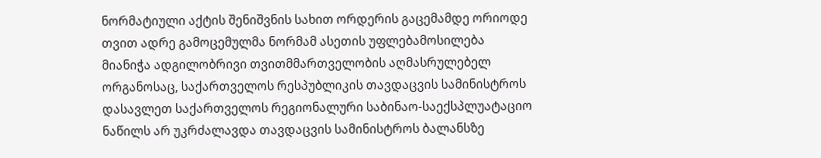ნორმატიული აქტის შენიშვნის სახით ორდერის გაცემამდე ორიოდე თვით ადრე გამოცემულმა ნორმამ ასეთის უფლებამოსილება მიანიჭა ადგილობრივი თვითმმართველობის აღმასრულებელ ორგანოსაც, საქართველოს რესპუბლიკის თავდაცვის სამინისტროს დასავლეთ საქართველოს რეგიონალური საბინაო-საექსპლუატაციო ნაწილს არ უკრძალავდა თავდაცვის სამინისტროს ბალანსზე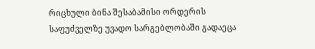რიცხული ბინა შესაბამისი ორდერის საფუძველზე უვადო სარგებლობაში გადაეცა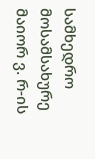სამხედრო მოსამსახურე მაიორ ვ. რ-ის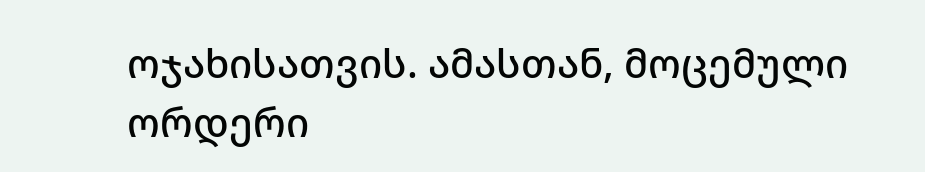ოჯახისათვის. ამასთან, მოცემული ორდერი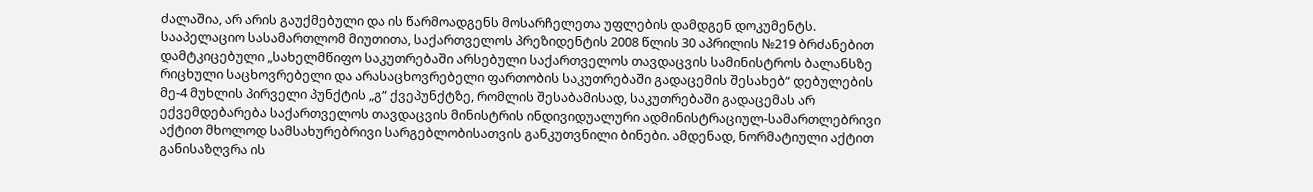ძალაშია, არ არის გაუქმებული და ის წარმოადგენს მოსარჩელეთა უფლების დამდგენ დოკუმენტს.
სააპელაციო სასამართლომ მიუთითა, საქართველოს პრეზიდენტის 2008 წლის 30 აპრილის №219 ბრძანებით დამტკიცებული „სახელმწიფო საკუთრებაში არსებული საქართველოს თავდაცვის სამინისტროს ბალანსზე რიცხული საცხოვრებელი და არასაცხოვრებელი ფართობის საკუთრებაში გადაცემის შესახებ“ დებულების მე-4 მუხლის პირველი პუნქტის „გ“ ქვეპუნქტზე, რომლის შესაბამისად, საკუთრებაში გადაცემას არ ექვემდებარება საქართველოს თავდაცვის მინისტრის ინდივიდუალური ადმინისტრაციულ-სამართლებრივი აქტით მხოლოდ სამსახურებრივი სარგებლობისათვის განკუთვნილი ბინები. ამდენად, ნორმატიული აქტით განისაზღვრა ის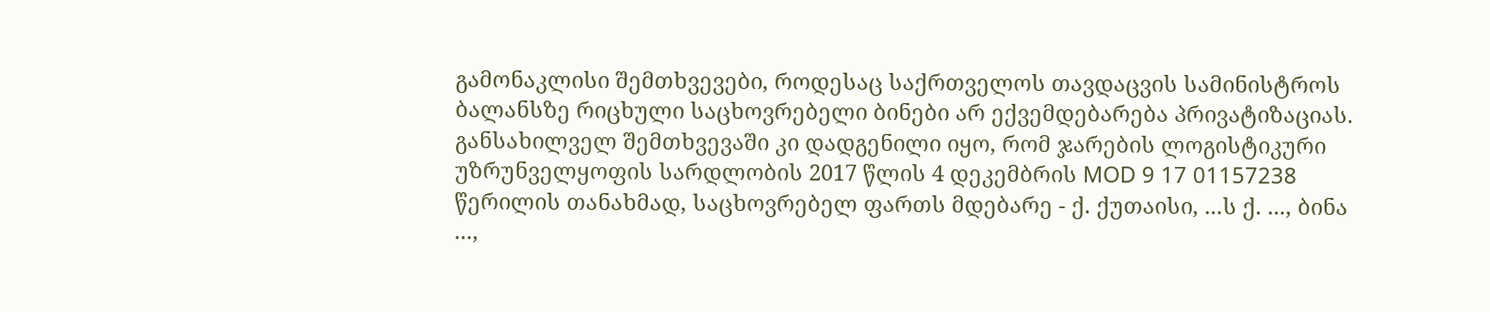გამონაკლისი შემთხვევები, როდესაც საქრთველოს თავდაცვის სამინისტროს ბალანსზე რიცხული საცხოვრებელი ბინები არ ექვემდებარება პრივატიზაციას. განსახილველ შემთხვევაში კი დადგენილი იყო, რომ ჯარების ლოგისტიკური უზრუნველყოფის სარდლობის 2017 წლის 4 დეკემბრის MOD 9 17 01157238 წერილის თანახმად, საცხოვრებელ ფართს მდებარე - ქ. ქუთაისი, ...ს ქ. ..., ბინა ...,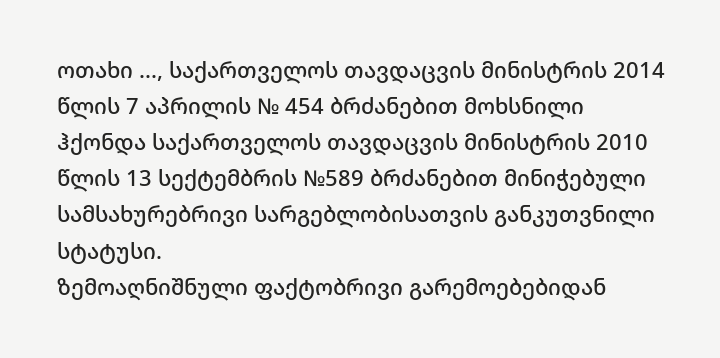ოთახი ..., საქართველოს თავდაცვის მინისტრის 2014 წლის 7 აპრილის № 454 ბრძანებით მოხსნილი ჰქონდა საქართველოს თავდაცვის მინისტრის 2010 წლის 13 სექტემბრის №589 ბრძანებით მინიჭებული სამსახურებრივი სარგებლობისათვის განკუთვნილი სტატუსი.
ზემოაღნიშნული ფაქტობრივი გარემოებებიდან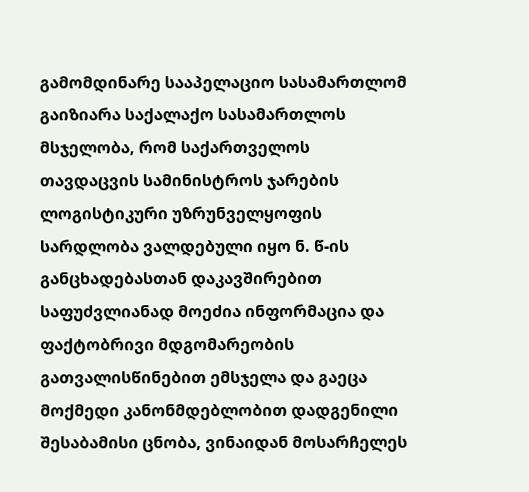გამომდინარე სააპელაციო სასამართლომ გაიზიარა საქალაქო სასამართლოს მსჯელობა, რომ საქართველოს თავდაცვის სამინისტროს ჯარების ლოგისტიკური უზრუნველყოფის სარდლობა ვალდებული იყო ნ. წ-ის განცხადებასთან დაკავშირებით საფუძვლიანად მოეძია ინფორმაცია და ფაქტობრივი მდგომარეობის გათვალისწინებით ემსჯელა და გაეცა მოქმედი კანონმდებლობით დადგენილი შესაბამისი ცნობა, ვინაიდან მოსარჩელეს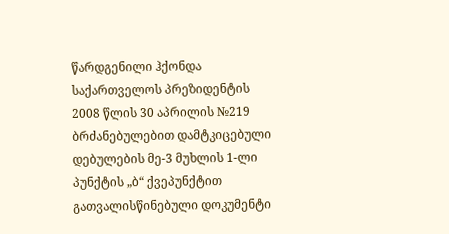წარდგენილი ჰქონდა საქართველოს პრეზიდენტის 2008 წლის 30 აპრილის №219 ბრძანებულებით დამტკიცებული დებულების მე-3 მუხლის 1-ლი პუნქტის „ბ“ ქვეპუნქტით გათვალისწინებული დოკუმენტი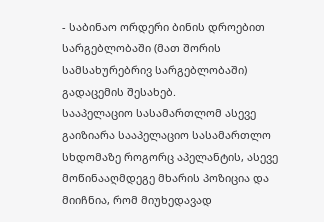- საბინაო ორდერი ბინის დროებით სარგებლობაში (მათ შორის სამსახურებრივ სარგებლობაში) გადაცემის შესახებ.
სააპელაციო სასამართლომ ასევე გაიზიარა სააპელაციო სასამართლო სხდომაზე როგორც აპელანტის, ასევე მოწინააღმდეგე მხარის პოზიცია და მიიჩნია, რომ მიუხედავად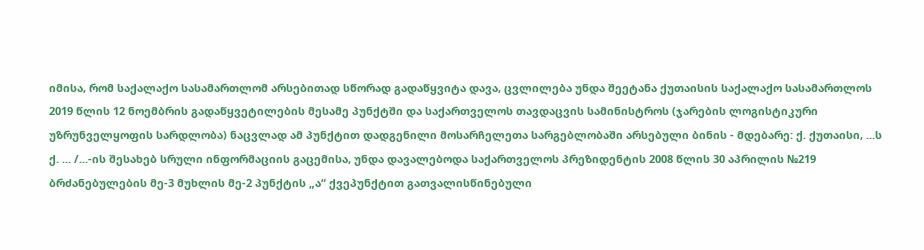იმისა, რომ საქალაქო სასამართლომ არსებითად სწორად გადაწყვიტა დავა, ცვლილება უნდა შეეტანა ქუთაისის საქალაქო სასამართლოს 2019 წლის 12 ნოემბრის გადაწყვეტილების მესამე პუნქტში და საქართველოს თავდაცვის სამინისტროს (ჯარების ლოგისტიკური უზრუნველყოფის სარდლობა) ნაცვლად ამ პუნქტით დადგენილი მოსარჩელეთა სარგებლობაში არსებული ბინის - მდებარე: ქ. ქუთაისი, ...ს ქ. ... /...-ის შესახებ სრული ინფორმაციის გაცემისა, უნდა დავალებოდა საქართველოს პრეზიდენტის 2008 წლის 30 აპრილის №219 ბრძანებულების მე-3 მუხლის მე-2 პუნქტის „ა“ ქვეპუნქტით გათვალისწინებული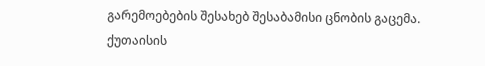გარემოებების შესახებ შესაბამისი ცნობის გაცემა.
ქუთაისის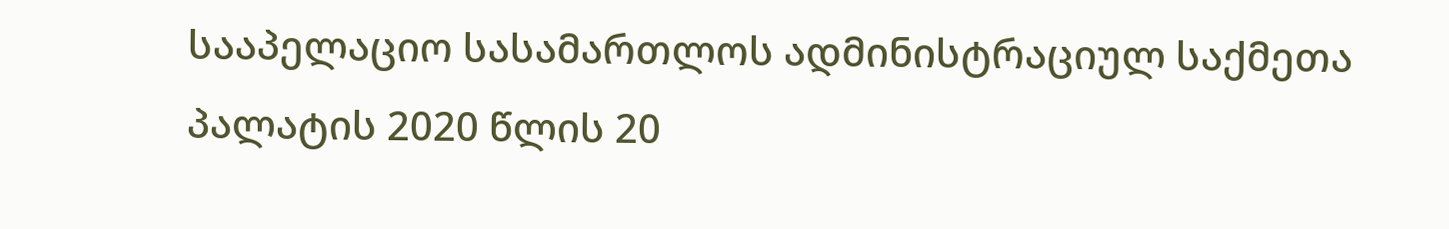სააპელაციო სასამართლოს ადმინისტრაციულ საქმეთა პალატის 2020 წლის 20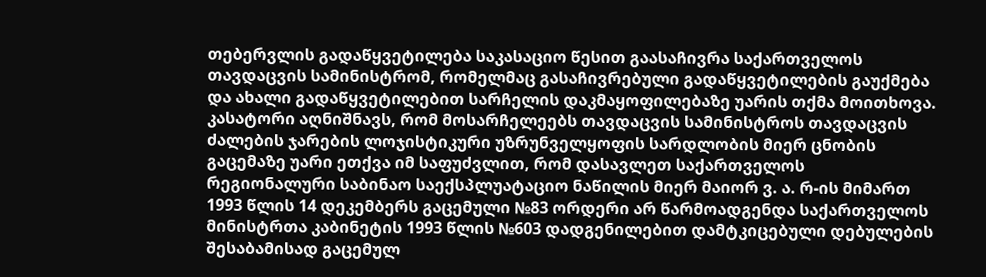თებერვლის გადაწყვეტილება საკასაციო წესით გაასაჩივრა საქართველოს თავდაცვის სამინისტრომ, რომელმაც გასაჩივრებული გადაწყვეტილების გაუქმება და ახალი გადაწყვეტილებით სარჩელის დაკმაყოფილებაზე უარის თქმა მოითხოვა.
კასატორი აღნიშნავს, რომ მოსარჩელეებს თავდაცვის სამინისტროს თავდაცვის ძალების ჯარების ლოჯისტიკური უზრუნველყოფის სარდლობის მიერ ცნობის გაცემაზე უარი ეთქვა იმ საფუძვლით, რომ დასავლეთ საქართველოს რეგიონალური საბინაო საექსპლუატაციო ნაწილის მიერ მაიორ ვ. ა. რ-ის მიმართ 1993 წლის 14 დეკემბერს გაცემული №83 ორდერი არ წარმოადგენდა საქართველოს მინისტრთა კაბინეტის 1993 წლის №603 დადგენილებით დამტკიცებული დებულების შესაბამისად გაცემულ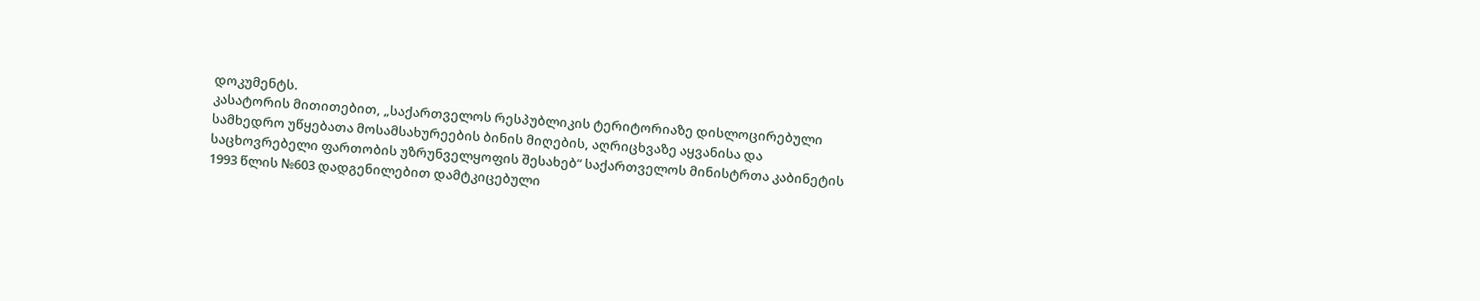დოკუმენტს.
კასატორის მითითებით, „საქართველოს რესპუბლიკის ტერიტორიაზე დისლოცირებული სამხედრო უწყებათა მოსამსახურეების ბინის მიღების, აღრიცხვაზე აყვანისა და საცხოვრებელი ფართობის უზრუნველყოფის შესახებ“ საქართველოს მინისტრთა კაბინეტის 1993 წლის №603 დადგენილებით დამტკიცებული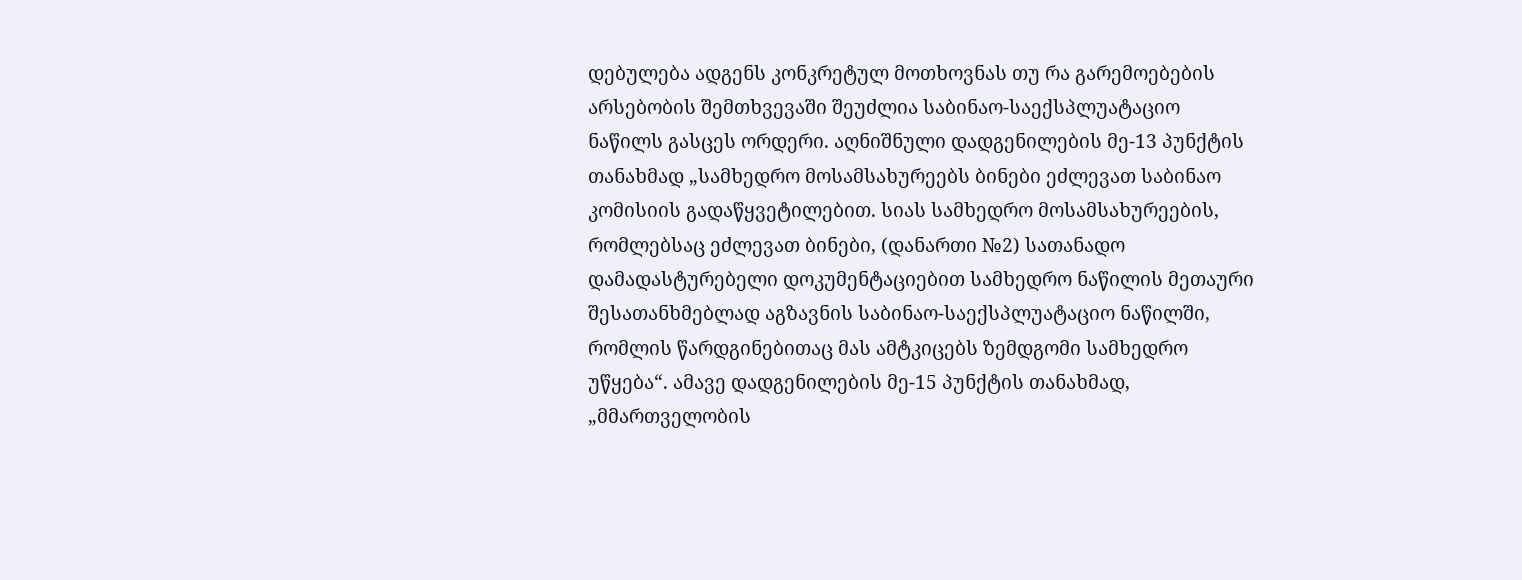დებულება ადგენს კონკრეტულ მოთხოვნას თუ რა გარემოებების არსებობის შემთხვევაში შეუძლია საბინაო-საექსპლუატაციო ნაწილს გასცეს ორდერი. აღნიშნული დადგენილების მე-13 პუნქტის თანახმად „სამხედრო მოსამსახურეებს ბინები ეძლევათ საბინაო კომისიის გადაწყვეტილებით. სიას სამხედრო მოსამსახურეების, რომლებსაც ეძლევათ ბინები, (დანართი №2) სათანადო დამადასტურებელი დოკუმენტაციებით სამხედრო ნაწილის მეთაური შესათანხმებლად აგზავნის საბინაო-საექსპლუატაციო ნაწილში, რომლის წარდგინებითაც მას ამტკიცებს ზემდგომი სამხედრო უწყება“. ამავე დადგენილების მე-15 პუნქტის თანახმად, „მმართველობის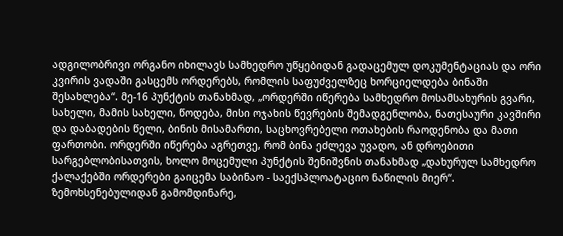ადგილობრივი ორგანო იხილავს სამხედრო უწყებიდან გადაცემულ დოკუმენტაციას და ორი კვირის ვადაში გასცემს ორდერებს, რომლის საფუძველზეც ხორციელდება ბინაში შესახლება“. მე-16 პუნქტის თანახმად, „ორდერში იწერება სამხედრო მოსამსახურის გვარი, სახელი, მამის სახელი, წოდება, მისი ოჯახის წევრების შემადგენლობა, ნათესაური კავშირი და დაბადების წელი, ბინის მისამართი, საცხოვრებელი ოთახების რაოდენობა და მათი ფართობი. ორდერში იწერება აგრეთვე, რომ ბინა ეძლევა უვადო, ან დროებითი სარგებლობისათვის, ხოლო მოცემული პუნქტის შენიშვნის თანახმად „დახურულ სამხედრო ქალაქებში ორდერები გაიცემა საბინაო - საექსპლოატაციო ნაწილის მიერ“. ზემოხსენებულიდან გამომდინარე,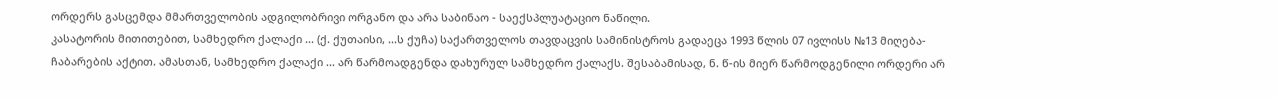ორდერს გასცემდა მმართველობის ადგილობრივი ორგანო და არა საბინაო - საექსპლუატაციო ნაწილი.
კასატორის მითითებით, სამხედრო ქალაქი ... (ქ. ქუთაისი, ...ს ქუჩა) საქართველოს თავდაცვის სამინისტროს გადაეცა 1993 წლის 07 ივლისს №13 მიღება-ჩაბარების აქტით. ამასთან, სამხედრო ქალაქი ... არ წარმოადგენდა დახურულ სამხედრო ქალაქს. შესაბამისად, ნ. წ-ის მიერ წარმოდგენილი ორდერი არ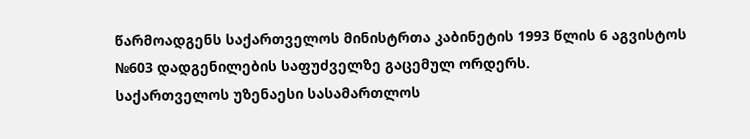წარმოადგენს საქართველოს მინისტრთა კაბინეტის 1993 წლის 6 აგვისტოს №603 დადგენილების საფუძველზე გაცემულ ორდერს.
საქართველოს უზენაესი სასამართლოს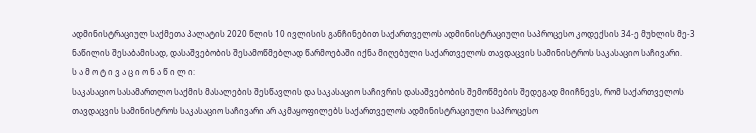ადმინისტრაციულ საქმეთა პალატის 2020 წლის 10 ივლისის განჩინებით საქართველოს ადმინისტრაციული საპროცესო კოდექსის 34-ე მუხლის მე-3 ნაწილის შესაბამისად, დასაშვებობის შესამოწმებლად წარმოებაში იქნა მიღებული საქართველოს თავდაცვის სამინისტროს საკასაციო საჩივარი.
ს ა მ ო ტ ი ვ ა ც ი ო ნ ა წ ი ლ ი:
საკასაციო სასამართლო საქმის მასალების შესწავლის და საკასაციო საჩივრის დასაშვებობის შემოწმების შედეგად მიიჩნევს, რომ საქართველოს თავდაცვის სამინისტროს საკასაციო საჩივარი არ აკმაყოფილებს საქართველოს ადმინისტრაციული საპროცესო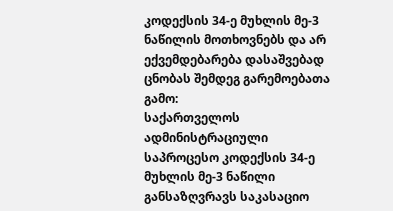კოდექსის 34-ე მუხლის მე-3 ნაწილის მოთხოვნებს და არ ექვემდებარება დასაშვებად ცნობას შემდეგ გარემოებათა გამო:
საქართველოს ადმინისტრაციული საპროცესო კოდექსის 34-ე მუხლის მე-3 ნაწილი განსაზღვრავს საკასაციო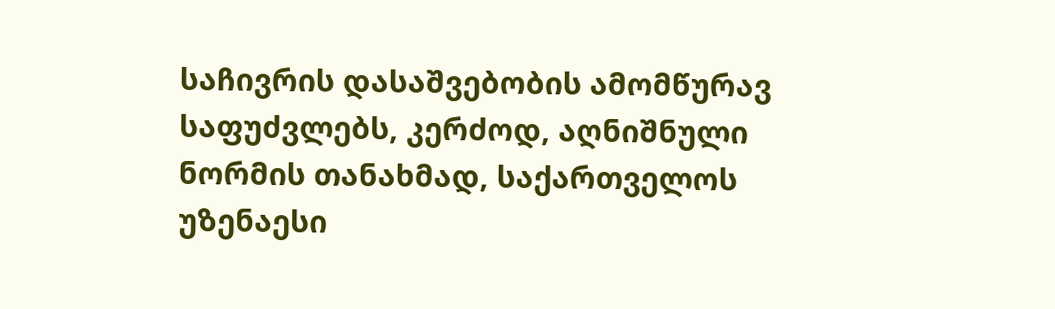საჩივრის დასაშვებობის ამომწურავ საფუძვლებს, კერძოდ, აღნიშნული ნორმის თანახმად, საქართველოს უზენაესი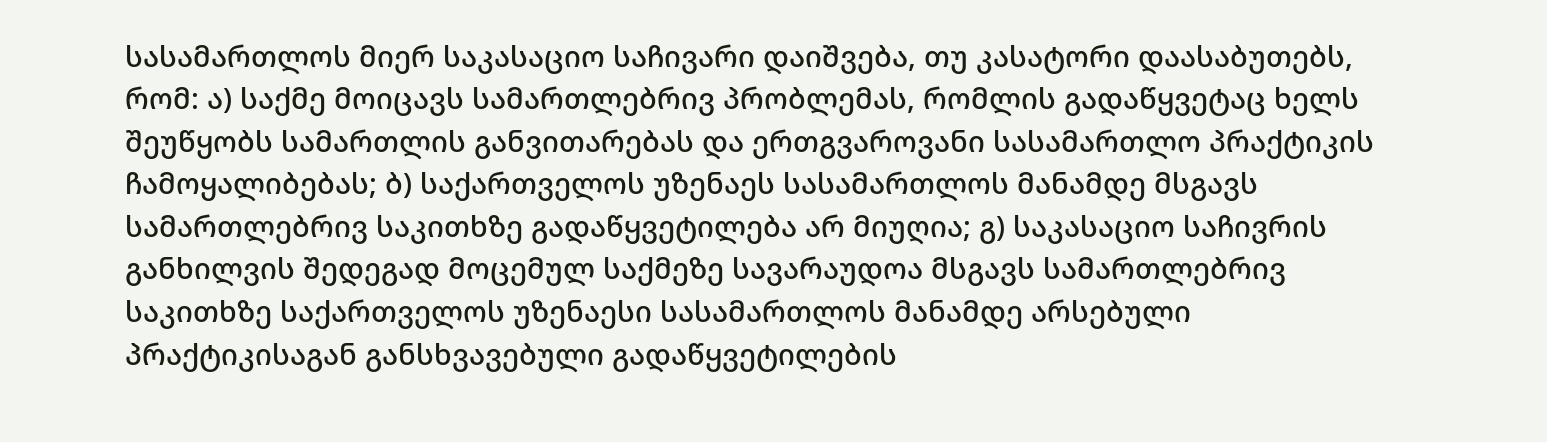სასამართლოს მიერ საკასაციო საჩივარი დაიშვება, თუ კასატორი დაასაბუთებს, რომ: ა) საქმე მოიცავს სამართლებრივ პრობლემას, რომლის გადაწყვეტაც ხელს შეუწყობს სამართლის განვითარებას და ერთგვაროვანი სასამართლო პრაქტიკის ჩამოყალიბებას; ბ) საქართველოს უზენაეს სასამართლოს მანამდე მსგავს სამართლებრივ საკითხზე გადაწყვეტილება არ მიუღია; გ) საკასაციო საჩივრის განხილვის შედეგად მოცემულ საქმეზე სავარაუდოა მსგავს სამართლებრივ საკითხზე საქართველოს უზენაესი სასამართლოს მანამდე არსებული პრაქტიკისაგან განსხვავებული გადაწყვეტილების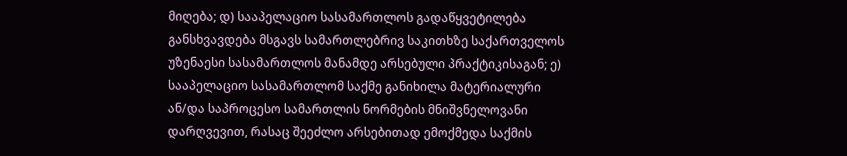მიღება; დ) სააპელაციო სასამართლოს გადაწყვეტილება განსხვავდება მსგავს სამართლებრივ საკითხზე საქართველოს უზენაესი სასამართლოს მანამდე არსებული პრაქტიკისაგან; ე) სააპელაციო სასამართლომ საქმე განიხილა მატერიალური ან/და საპროცესო სამართლის ნორმების მნიშვნელოვანი დარღვევით, რასაც შეეძლო არსებითად ემოქმედა საქმის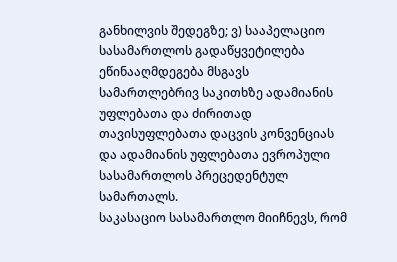განხილვის შედეგზე; ვ) სააპელაციო სასამართლოს გადაწყვეტილება ეწინააღმდეგება მსგავს სამართლებრივ საკითხზე ადამიანის უფლებათა და ძირითად თავისუფლებათა დაცვის კონვენციას და ადამიანის უფლებათა ევროპული სასამართლოს პრეცედენტულ სამართალს.
საკასაციო სასამართლო მიიჩნევს, რომ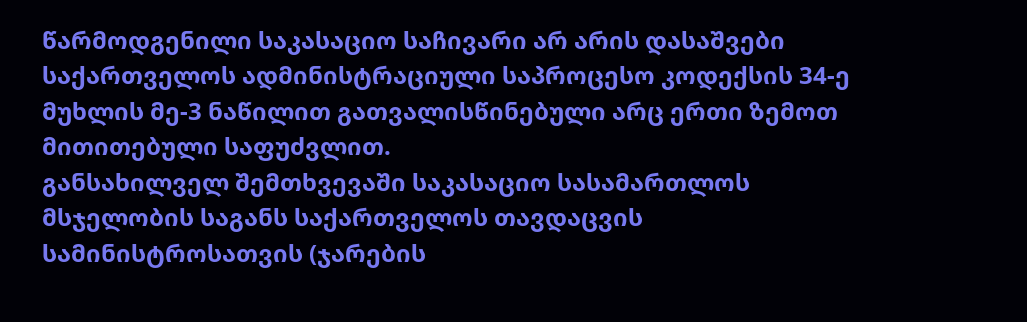წარმოდგენილი საკასაციო საჩივარი არ არის დასაშვები საქართველოს ადმინისტრაციული საპროცესო კოდექსის 34-ე მუხლის მე-3 ნაწილით გათვალისწინებული არც ერთი ზემოთ მითითებული საფუძვლით.
განსახილველ შემთხვევაში საკასაციო სასამართლოს მსჯელობის საგანს საქართველოს თავდაცვის სამინისტროსათვის (ჯარების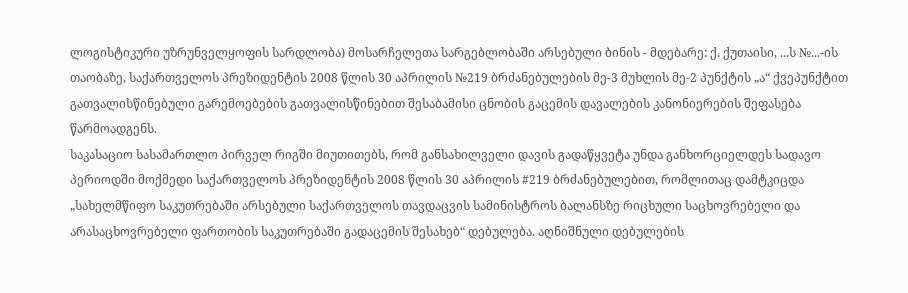ლოგისტიკური უზრუნველყოფის სარდლობა) მოსარჩელეთა სარგებლობაში არსებული ბინის - მდებარე: ქ. ქუთაისი, ...ს №...-ის თაობაზე, საქართველოს პრეზიდენტის 2008 წლის 30 აპრილის №219 ბრძანებულების მე-3 მუხლის მე-2 პუნქტის „ა“ ქვეპუნქტით გათვალისწინებული გარემოებების გათვალისწინებით შესაბამისი ცნობის გაცემის დავალების კანონიერების შეფასება წარმოადგენს.
საკასაციო სასამართლო პირველ რიგში მიუთითებს, რომ განსახილველი დავის გადაწყვეტა უნდა განხორციელდეს სადავო პერიოდში მოქმედი საქართველოს პრეზიდენტის 2008 წლის 30 აპრილის #219 ბრძანებულებით, რომლითაც დამტკიცდა „სახელმწიფო საკუთრებაში არსებული საქართველოს თავდაცვის სამინისტროს ბალანსზე რიცხული საცხოვრებელი და არასაცხოვრებელი ფართობის საკუთრებაში გადაცემის შესახებ“ დებულება. აღნიშნული დებულების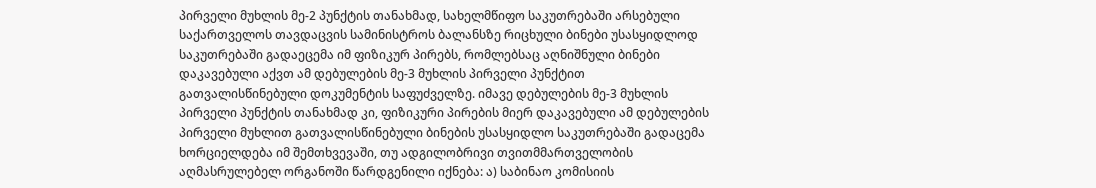პირველი მუხლის მე-2 პუნქტის თანახმად, სახელმწიფო საკუთრებაში არსებული საქართველოს თავდაცვის სამინისტროს ბალანსზე რიცხული ბინები უსასყიდლოდ საკუთრებაში გადაეცემა იმ ფიზიკურ პირებს, რომლებსაც აღნიშნული ბინები დაკავებული აქვთ ამ დებულების მე-3 მუხლის პირველი პუნქტით გათვალისწინებული დოკუმენტის საფუძველზე. იმავე დებულების მე-3 მუხლის პირველი პუნქტის თანახმად კი, ფიზიკური პირების მიერ დაკავებული ამ დებულების პირველი მუხლით გათვალისწინებული ბინების უსასყიდლო საკუთრებაში გადაცემა ხორციელდება იმ შემთხვევაში, თუ ადგილობრივი თვითმმართველობის აღმასრულებელ ორგანოში წარდგენილი იქნება: ა) საბინაო კომისიის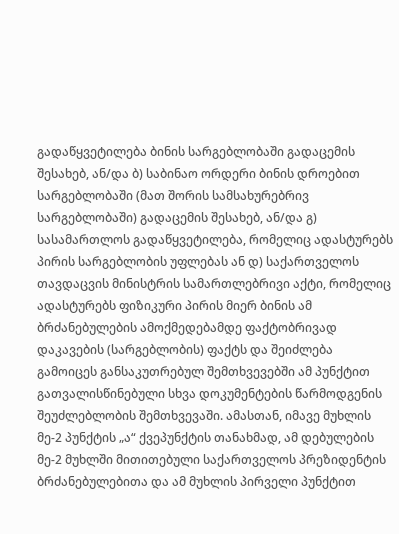გადაწყვეტილება ბინის სარგებლობაში გადაცემის შესახებ, ან/და ბ) საბინაო ორდერი ბინის დროებით სარგებლობაში (მათ შორის სამსახურებრივ სარგებლობაში) გადაცემის შესახებ, ან/და გ) სასამართლოს გადაწყვეტილება, რომელიც ადასტურებს პირის სარგებლობის უფლებას ან დ) საქართველოს თავდაცვის მინისტრის სამართლებრივი აქტი, რომელიც ადასტურებს ფიზიკური პირის მიერ ბინის ამ ბრძანებულების ამოქმედებამდე ფაქტობრივად დაკავების (სარგებლობის) ფაქტს და შეიძლება გამოიცეს განსაკუთრებულ შემთხვევებში ამ პუნქტით გათვალისწინებული სხვა დოკუმენტების წარმოდგენის შეუძლებლობის შემთხვევაში. ამასთან, იმავე მუხლის მე-2 პუნქტის „ა“ ქვეპუნქტის თანახმად, ამ დებულების მე-2 მუხლში მითითებული საქართველოს პრეზიდენტის ბრძანებულებითა და ამ მუხლის პირველი პუნქტით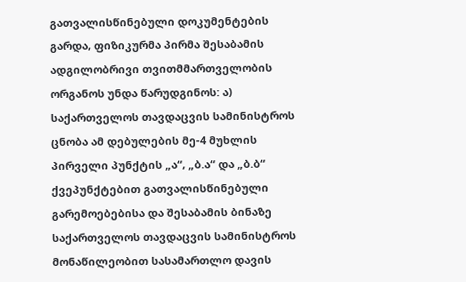გათვალისწინებული დოკუმენტების გარდა, ფიზიკურმა პირმა შესაბამის ადგილობრივი თვითმმართველობის ორგანოს უნდა წარუდგინოს: ა) საქართველოს თავდაცვის სამინისტროს ცნობა ამ დებულების მე-4 მუხლის პირველი პუნქტის „ა“, „ბ.ა“ და „ბ.ბ“ ქვეპუნქტებით გათვალისწინებული გარემოებებისა და შესაბამის ბინაზე საქართველოს თავდაცვის სამინისტროს მონაწილეობით სასამართლო დავის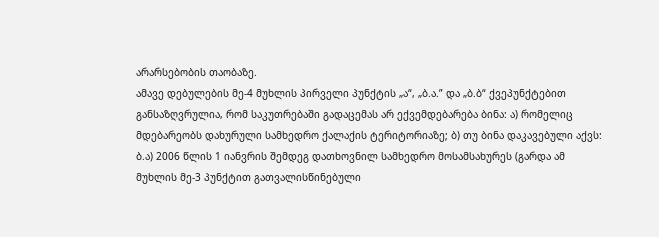არარსებობის თაობაზე.
ამავე დებულების მე-4 მუხლის პირველი პუნქტის „ა“, „ბ.ა.” და „ბ.ბ“ ქვეპუნქტებით განსაზღვრულია, რომ საკუთრებაში გადაცემას არ ექვემდებარება ბინა: ა) რომელიც მდებარეობს დახურული სამხედრო ქალაქის ტერიტორიაზე; ბ) თუ ბინა დაკავებული აქვს: ბ.ა) 2006 წლის 1 იანვრის შემდეგ დათხოვნილ სამხედრო მოსამსახურეს (გარდა ამ მუხლის მე-3 პუნქტით გათვალისწინებული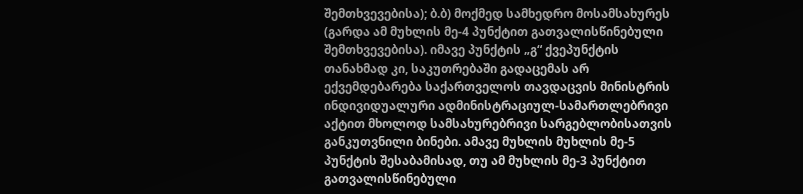შემთხვევებისა); ბ.ბ) მოქმედ სამხედრო მოსამსახურეს (გარდა ამ მუხლის მე-4 პუნქტით გათვალისწინებული შემთხვევებისა). იმავე პუნქტის „გ“ ქვეპუნქტის თანახმად კი, საკუთრებაში გადაცემას არ ექვემდებარება საქართველოს თავდაცვის მინისტრის ინდივიდუალური ადმინისტრაციულ-სამართლებრივი აქტით მხოლოდ სამსახურებრივი სარგებლობისათვის განკუთვნილი ბინები. ამავე მუხლის მუხლის მე-5 პუნქტის შესაბამისად, თუ ამ მუხლის მე-3 პუნქტით გათვალისწინებული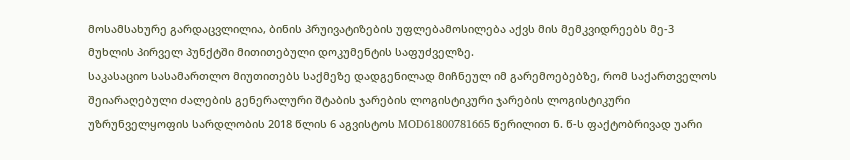მოსამსახურე გარდაცვლილია, ბინის პრუივატიზების უფლებამოსილება აქვს მის მემკვიდრეებს მე-3 მუხლის პირველ პუნქტში მითითებული დოკუმენტის საფუძველზე.
საკასაციო სასამართლო მიუთითებს საქმეზე დადგენილად მიჩნეულ იმ გარემოებებზე, რომ საქართველოს შეიარაღებული ძალების გენერალური შტაბის ჯარების ლოგისტიკური ჯარების ლოგისტიკური უზრუნველყოფის სარდლობის 2018 წლის 6 აგვისტოს MOD61800781665 წერილით ნ. წ-ს ფაქტობრივად უარი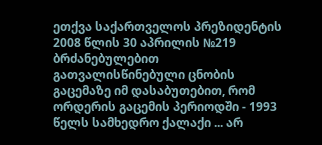ეთქვა საქართველოს პრეზიდენტის 2008 წლის 30 აპრილის №219 ბრძანებულებით გათვალისწინებული ცნობის გაცემაზე იმ დასაბუთებით, რომ ორდერის გაცემის პერიოდში - 1993 წელს სამხედრო ქალაქი ... არ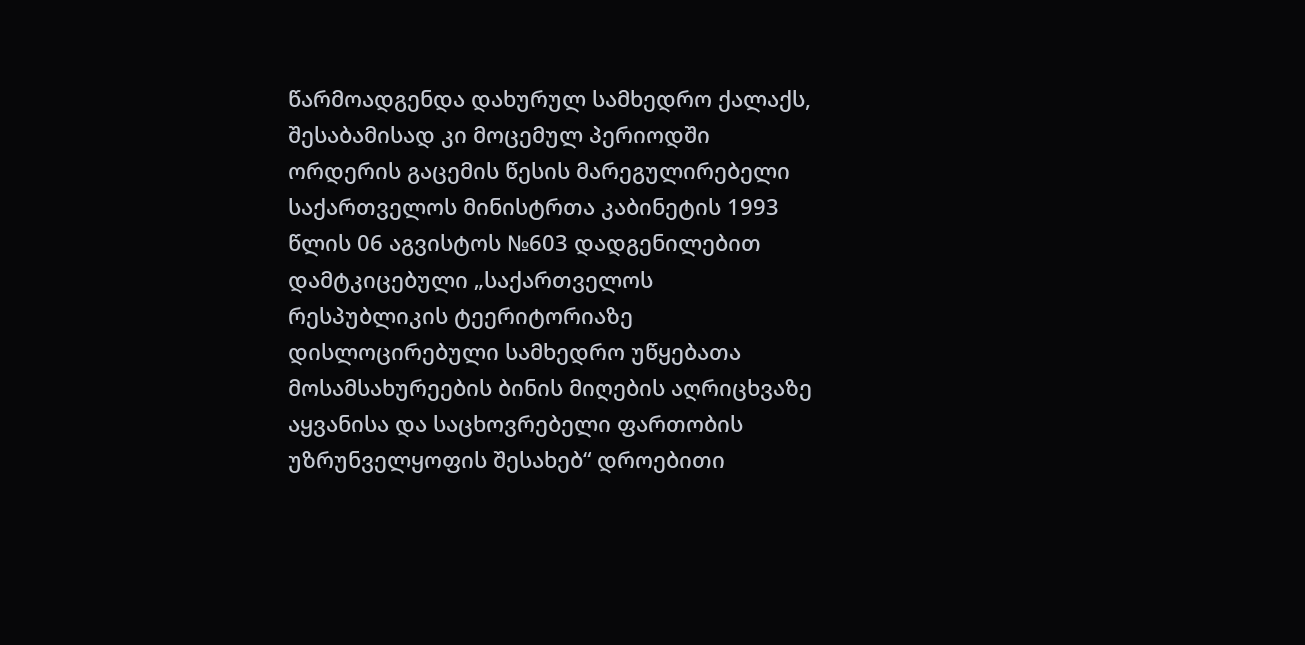წარმოადგენდა დახურულ სამხედრო ქალაქს, შესაბამისად კი მოცემულ პერიოდში ორდერის გაცემის წესის მარეგულირებელი საქართველოს მინისტრთა კაბინეტის 1993 წლის 06 აგვისტოს №603 დადგენილებით დამტკიცებული „საქართველოს რესპუბლიკის ტეერიტორიაზე დისლოცირებული სამხედრო უწყებათა მოსამსახურეების ბინის მიღების აღრიცხვაზე აყვანისა და საცხოვრებელი ფართობის უზრუნველყოფის შესახებ“ დროებითი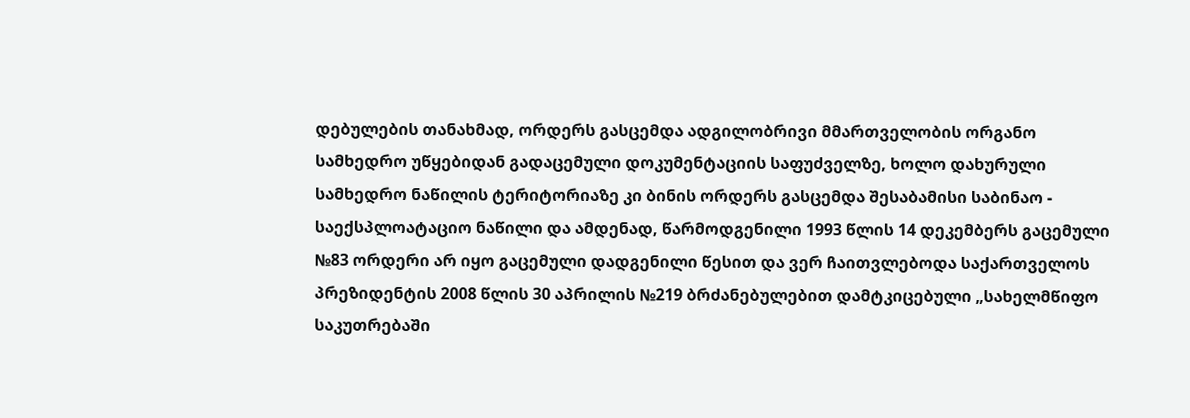დებულების თანახმად, ორდერს გასცემდა ადგილობრივი მმართველობის ორგანო სამხედრო უწყებიდან გადაცემული დოკუმენტაციის საფუძველზე, ხოლო დახურული სამხედრო ნაწილის ტერიტორიაზე კი ბინის ორდერს გასცემდა შესაბამისი საბინაო - საექსპლოატაციო ნაწილი და ამდენად, წარმოდგენილი 1993 წლის 14 დეკემბერს გაცემული №83 ორდერი არ იყო გაცემული დადგენილი წესით და ვერ ჩაითვლებოდა საქართველოს პრეზიდენტის 2008 წლის 30 აპრილის №219 ბრძანებულებით დამტკიცებული „სახელმწიფო საკუთრებაში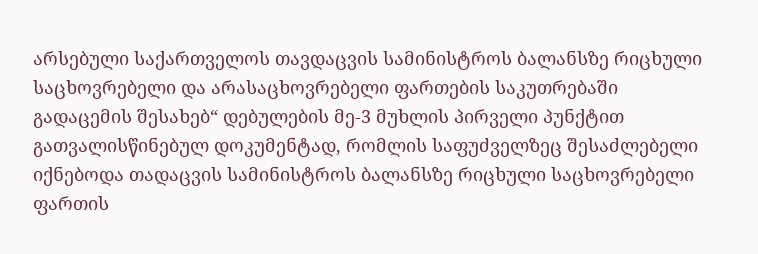არსებული საქართველოს თავდაცვის სამინისტროს ბალანსზე რიცხული საცხოვრებელი და არასაცხოვრებელი ფართების საკუთრებაში გადაცემის შესახებ“ დებულების მე-3 მუხლის პირველი პუნქტით გათვალისწინებულ დოკუმენტად, რომლის საფუძველზეც შესაძლებელი იქნებოდა თადაცვის სამინისტროს ბალანსზე რიცხული საცხოვრებელი ფართის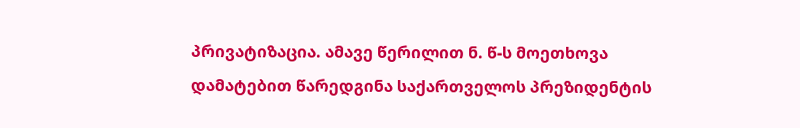პრივატიზაცია. ამავე წერილით ნ. წ-ს მოეთხოვა დამატებით წარედგინა საქართველოს პრეზიდენტის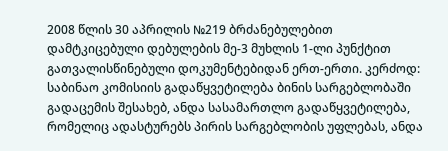2008 წლის 30 აპრილის №219 ბრძანებულებით დამტკიცებული დებულების მე-3 მუხლის 1-ლი პუნქტით გათვალისწინებული დოკუმენტებიდან ერთ-ერთი. კერძოდ: საბინაო კომისიის გადაწყვეტილება ბინის სარგებლობაში გადაცემის შესახებ, ანდა სასამართლო გადაწყვეტილება, რომელიც ადასტურებს პირის სარგებლობის უფლებას, ანდა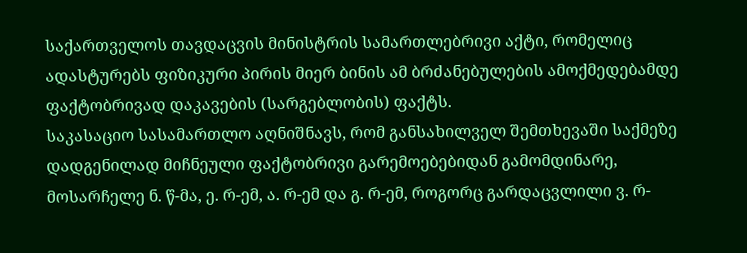საქართველოს თავდაცვის მინისტრის სამართლებრივი აქტი, რომელიც ადასტურებს ფიზიკური პირის მიერ ბინის ამ ბრძანებულების ამოქმედებამდე ფაქტობრივად დაკავების (სარგებლობის) ფაქტს.
საკასაციო სასამართლო აღნიშნავს, რომ განსახილველ შემთხევაში საქმეზე დადგენილად მიჩნეული ფაქტობრივი გარემოებებიდან გამომდინარე, მოსარჩელე ნ. წ-მა, ე. რ-ემ, ა. რ-ემ და გ. რ-ემ, როგორც გარდაცვლილი ვ. რ-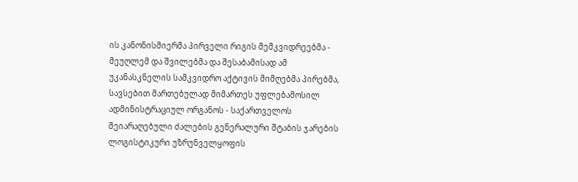ის კანონისმიერმა პირველი რიგის მემკვიდრეებმა - მეუღლემ და შვილებმა და შესაბამისად ამ უკანასკნელის სამკვიდრო აქტივის მიმღებმა პირებმა, სავსებით მართებულად მიმართეს უფლებამოსილ ადმინისტრაციულ ორგანოს - საქართველოს შეიარაღებული ძალების გენერალური შტაბის ჯარების ლოგისტიკური უზრუნველყოფის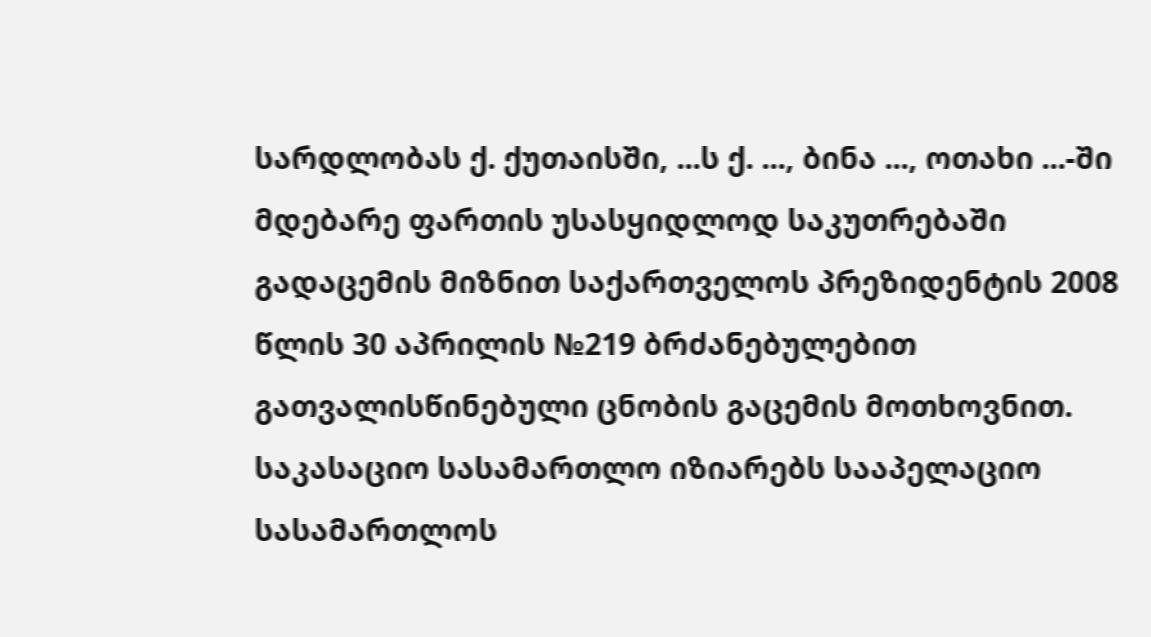სარდლობას ქ. ქუთაისში, ...ს ქ. ..., ბინა ..., ოთახი ...-ში მდებარე ფართის უსასყიდლოდ საკუთრებაში გადაცემის მიზნით საქართველოს პრეზიდენტის 2008 წლის 30 აპრილის №219 ბრძანებულებით გათვალისწინებული ცნობის გაცემის მოთხოვნით.
საკასაციო სასამართლო იზიარებს სააპელაციო სასამართლოს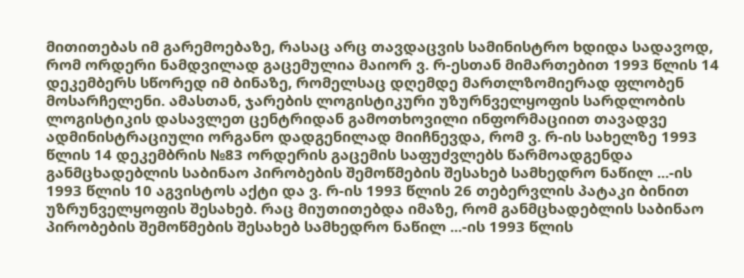მითითებას იმ გარემოებაზე, რასაც არც თავდაცვის სამინისტრო ხდიდა სადავოდ, რომ ორდერი ნამდვილად გაცემულია მაიორ ვ. რ-ესთან მიმართებით 1993 წლის 14 დეკემბერს სწორედ იმ ბინაზე, რომელსაც დღემდე მართლზომიერად ფლობენ მოსარჩელენი. ამასთან, ჯარების ლოგისტიკური უზურნველყოფის სარდლობის ლოგისტიკის დასავლეთ ცენტრიდან გამოთხოვილი ინფორმაციით თავადვე ადმინისტრაციული ორგანო დადგენილად მიიჩნევდა, რომ ვ. რ-ის სახელზე 1993 წლის 14 დეკემბრის №83 ორდერის გაცემის საფუძვლებს წარმოადგენდა განმცხადებლის საბინაო პირობების შემოწმების შესახებ სამხედრო ნაწილ ...-ის 1993 წლის 10 აგვისტოს აქტი და ვ. რ-ის 1993 წლის 26 თებერვლის პატაკი ბინით უზრუნველყოფის შესახებ. რაც მიუთითებდა იმაზე, რომ განმცხადებლის საბინაო პირობების შემოწმების შესახებ სამხედრო ნაწილ ...-ის 1993 წლის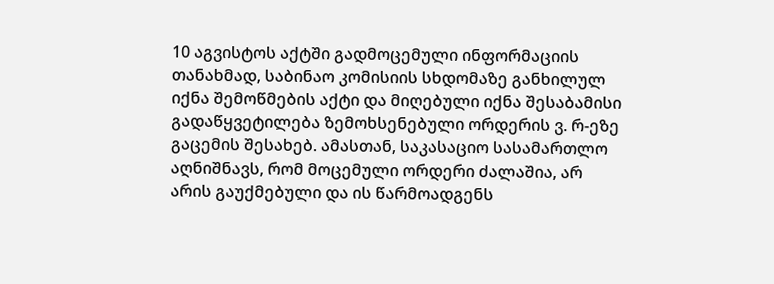10 აგვისტოს აქტში გადმოცემული ინფორმაციის თანახმად, საბინაო კომისიის სხდომაზე განხილულ იქნა შემოწმების აქტი და მიღებული იქნა შესაბამისი გადაწყვეტილება ზემოხსენებული ორდერის ვ. რ-ეზე გაცემის შესახებ. ამასთან, საკასაციო სასამართლო აღნიშნავს, რომ მოცემული ორდერი ძალაშია, არ არის გაუქმებული და ის წარმოადგენს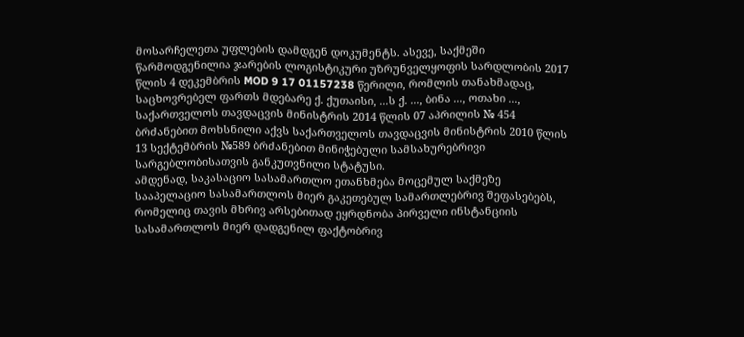მოსარჩელეთა უფლების დამდგენ დოკუმენტს. ასევე, საქმეში წარმოდგენილია ჯარების ლოგისტიკური უზრუნველყოფის სარდლობის 2017 წლის 4 დეკემბრის MOD 9 17 01157238 წერილი, რომლის თანახმადაც, საცხოვრებელ ფართს მდებარე ქ. ქუთაისი, ...ს ქ. ..., ბინა ..., ოთახი ..., საქართველოს თავდაცვის მინისტრის 2014 წლის 07 აპრილის № 454 ბრძანებით მოხსნილი აქვს საქართველოს თავდაცვის მინისტრის 2010 წლის 13 სექტემბრის №589 ბრძანებით მინიჭებული სამსახურებრივი სარგებლობისათვის განკუთვნილი სტატუსი.
ამდენად, საკასაციო სასამართლო ეთანხმება მოცემულ საქმეზე სააპელაციო სასამართლოს მიერ გაკეთებულ სამართლებრივ შეფასებებს, რომელიც თავის მხრივ არსებითად ეყრდნობა პირველი ინსტანციის სასამართლოს მიერ დადგენილ ფაქტობრივ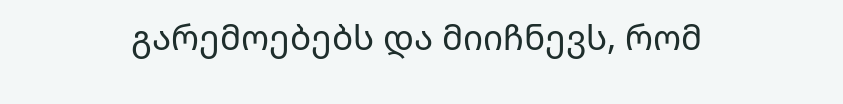გარემოებებს და მიიჩნევს, რომ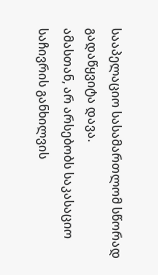სააპელაციო სასამართლომ სწორად გადაწყვიტა დავა.
ამასთან, არ არსებობს საკასაციო საჩივრის განხილვის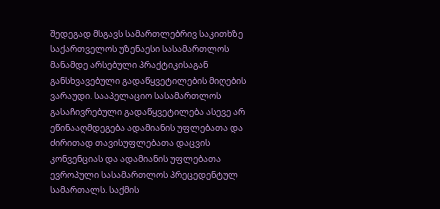შედეგად მსგავს სამართლებრივ საკითხზე საქართველოს უზენაესი სასამართლოს მანამდე არსებული პრაქტიკისაგან განსხვავებული გადაწყვეტილების მიღების ვარაუდი. სააპელაციო სასამართლოს გასაჩივრებული გადაწყვეტილება ასევე არ ეწინააღმდეგება ადამიანის უფლებათა და ძირითად თავისუფლებათა დაცვის კონვენციას და ადამიანის უფლებათა ევროპული სასამართლოს პრეცედენტულ სამართალს. საქმის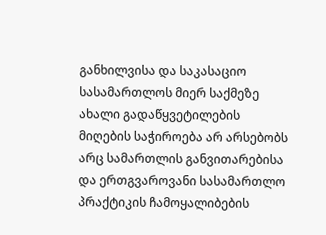განხილვისა და საკასაციო სასამართლოს მიერ საქმეზე ახალი გადაწყვეტილების მიღების საჭიროება არ არსებობს არც სამართლის განვითარებისა და ერთგვაროვანი სასამართლო პრაქტიკის ჩამოყალიბების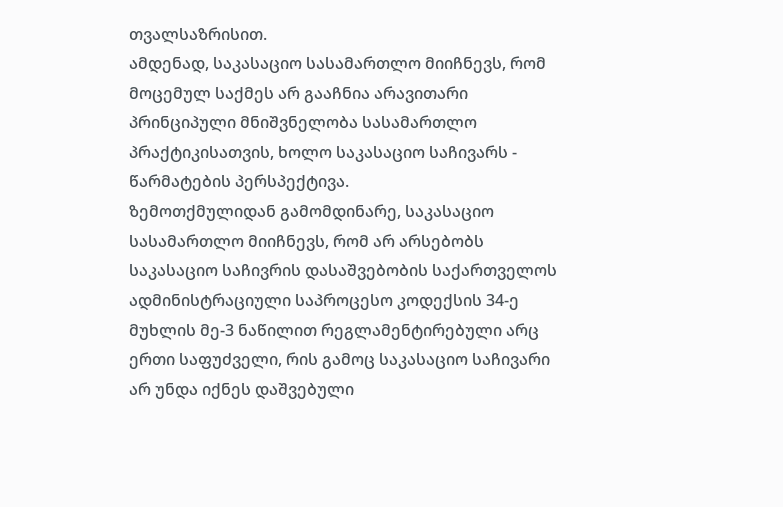თვალსაზრისით.
ამდენად, საკასაციო სასამართლო მიიჩნევს, რომ მოცემულ საქმეს არ გააჩნია არავითარი პრინციპული მნიშვნელობა სასამართლო პრაქტიკისათვის, ხოლო საკასაციო საჩივარს - წარმატების პერსპექტივა.
ზემოთქმულიდან გამომდინარე, საკასაციო სასამართლო მიიჩნევს, რომ არ არსებობს საკასაციო საჩივრის დასაშვებობის საქართველოს ადმინისტრაციული საპროცესო კოდექსის 34-ე მუხლის მე-3 ნაწილით რეგლამენტირებული არც ერთი საფუძველი, რის გამოც საკასაციო საჩივარი არ უნდა იქნეს დაშვებული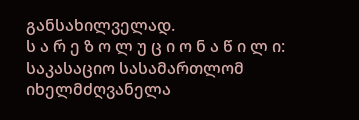განსახილველად.
ს ა რ ე ზ ო ლ უ ც ი ო ნ ა წ ი ლ ი:
საკასაციო სასამართლომ იხელმძღვანელა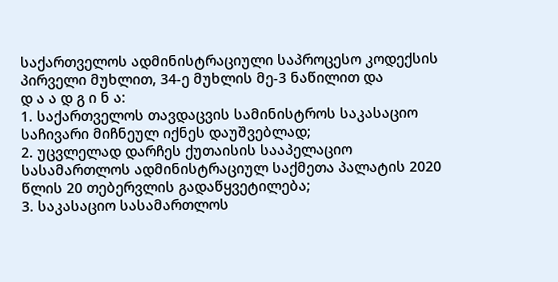საქართველოს ადმინისტრაციული საპროცესო კოდექსის პირველი მუხლით, 34-ე მუხლის მე-3 ნაწილით და
დ ა ა დ გ ი ნ ა:
1. საქართველოს თავდაცვის სამინისტროს საკასაციო საჩივარი მიჩნეულ იქნეს დაუშვებლად;
2. უცვლელად დარჩეს ქუთაისის სააპელაციო სასამართლოს ადმინისტრაციულ საქმეთა პალატის 2020 წლის 20 თებერვლის გადაწყვეტილება;
3. საკასაციო სასამართლოს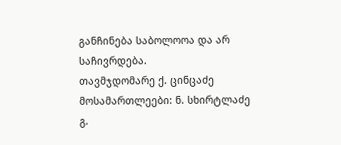განჩინება საბოლოოა და არ საჩივრდება.
თავმჯდომარე ქ. ცინცაძე
მოსამართლეები: ნ. სხირტლაძე
გ.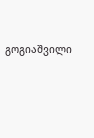გოგიაშვილი